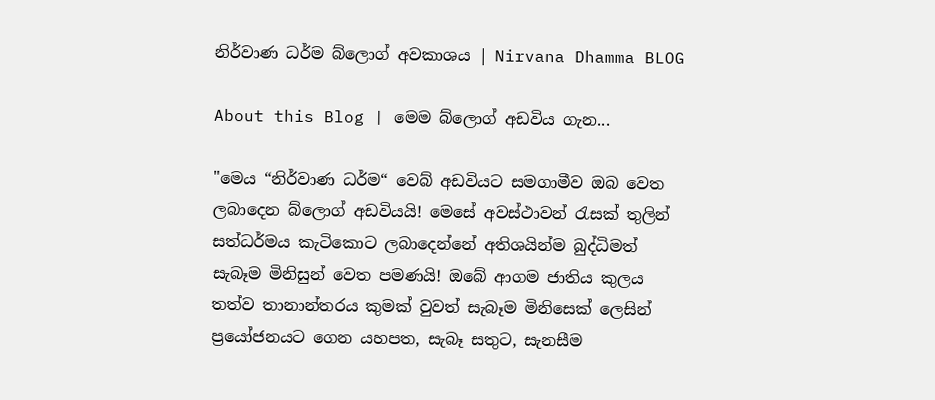නිර්වාණ ධර්ම බ්ලොග් අවකාශය | Nirvana Dhamma BLOG

About this Blog | මෙම බ්ලොග් අඩවිය ගැන...

"මෙය “නිර්වාණ ධර්ම“ වෙබ් අඩවියට සමගාමීව ඔබ වෙත ලබාදෙන බ්ලොග් අඩවියයි! මෙසේ අවස්ථාවන් රැසක් තුලින් සත්ධර්මය කැටිකොට ලබාදෙන්නේ අතිශයින්ම බුද්ධිමත් සැබෑම මිනිසුන් වෙත පමණයි! ඔබේ ආගම ජාතිය කුලය තත්ව තානාන්තරය කුමක් වුවත් සැබෑම මිනිසෙක් ලෙසින් ප්‍රයෝජනයට ගෙන යහපත, සැබෑ සතුට, සැනසීම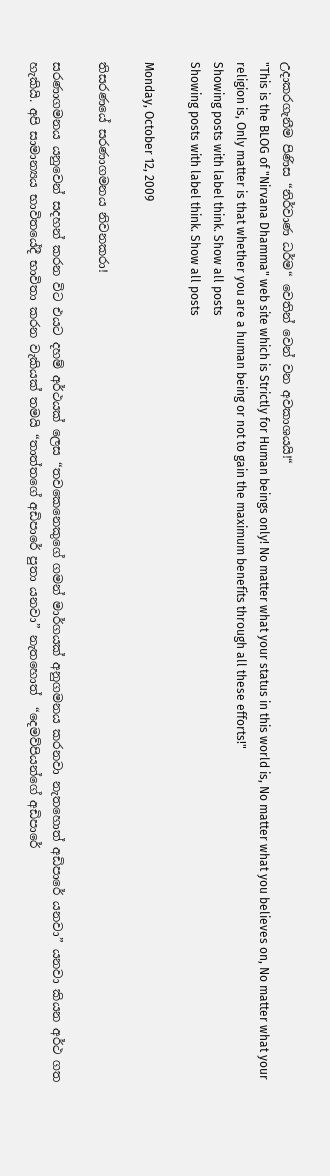උදාකරගැනීම පිණිස “නිර්වාණ ධර්ම“ වෙතින් වෙන් වන අවකාශයයි!“
"This is the BLOG of "Nirvana Dhamma" web site which is Strictly for Human beings only! No matter what your status in this world is, No matter what you believes on, No matter what your religion is, Only matter is that whether you are a human being or not to gain the maximum benefits through all these efforts!"
Showing posts with label think. Show all posts
Showing posts with label think. Show all posts

Monday, October 12, 2009

තිසරණයේ සරණාගමනය නිවනකරා!

සරණාගමනය යනුවෙන් සදහන් කරන විට එයට දහම් අර්ථයක් ලෙස “තවකෙනෙකුගේ ගමන් මාර්ගයක් අනුගමනය කරනවා නැතහොත් අඩිපාරේ යනවා” යනවා කියන අර්ථ ගත හැකියි. අපි සාමාන්‍ය‍ය භාවිතයේදී භාවිතා කරන වැකියක් තමයි “තාත්තගේ අඩිපාරේ පුතා යනවා” නැතහොත් ‍ “දෙමව්පියන්ගේ අඩිපාරේ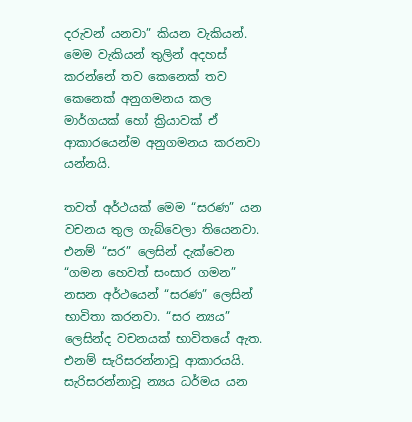දරුවන් යනවා” කියන වැකියන්. මෙම වැකියන් තුලින් අදහස් කරන්නේ තව කෙනෙක් තව කෙනෙක් අනුගමනය කල මාර්ගයක් හෝ ක්‍රියාවක් ඒ ආකාරයෙන්ම අනුගමනය කරනවා යන්නයි.

තවත් අර්ථයක් මෙම “සරණ” යන වචනය තුල ගැබ්වෙලා තියෙනවා. එනම් “සර” ලෙසින් දැක්වෙන “ගමන හෙවත් සංසාර ගමන” නසන අර්ථයෙන් “සරණ” ලෙසින් භාවිතා කරනවා. “සර න්‍යය” ලෙසින්ද වචනයක් භාවිතයේ ඇත. එනම් සැරිසරන්නාවූ ආකාරයයි. සැරිසරන්නාවූ න්‍යය ධර්මය යන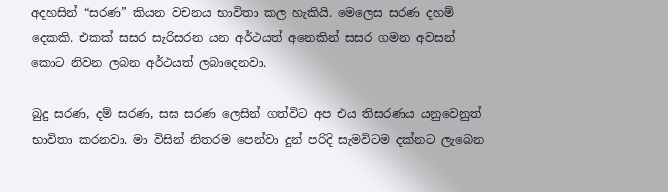අදහසින් “සරණ” කියන වචන‍ය භාවිතා කල හැකියි. මෙලෙස සරණ දහම් දෙකකි. එකක් සසර සැරිසරන යන අර්ථයත් අනෙකින් සසර ගමන අවසන් කොට නිවන ලබන අර්ථයත් ලබාදෙනවා.

බුදු සරණ, දම් සරණ, සඝ සරණ ලෙසින් ගත්විට අප එය තිසරණය යනුවෙනුත් භාවිතා කරනවා. මා විසින් නිතරම පෙන්වා දුන් පරිදි සැමවිටම දක්නට ලැබෙන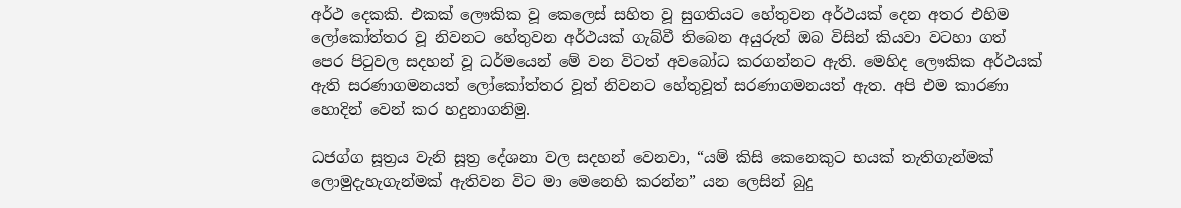අර්ථ දෙකකි. එකක් ලෞකික වූ කෙලෙස් සහිත වූ සුගතියට හේතුවන අර්ථයක් දෙන අතර එහිම ලෝකෝත්තර වූ නිවනට හේතුවන අර්ථයක් ගැබ්වී තිබෙන අයුරුත් ඔබ විසින් කියවා වටහා ගත් පෙර පිටුවල සදහන් වූ ධර්මයෙන් මේ වන විටත් අවබෝධ කරගන්නට ඇති. මෙහිද ලෞකික අර්ථයක් ඇති සරණාගමනයත් ලෝකෝත්තර වූත් නිවනට හේතුවූත් සරණාගමනයත් ඇත. අපි එම කාරණා හොදින් වෙන් කර හදුනාගනිමු.

ධජග්ග සූත්‍රය වැනි සූත්‍ර දේශනා වල සදහන් වෙනවා, “යම් කිසි කෙනෙකුට භයක් තැතිගැන්මක් ලොමුදැහැගැන්මක් ඇතිවන විට මා මෙනෙහි කරන්න” යන ලෙසින් බුදු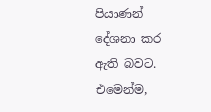පියාණන් දේශනා කර ඇති බවට. එමෙන්ම,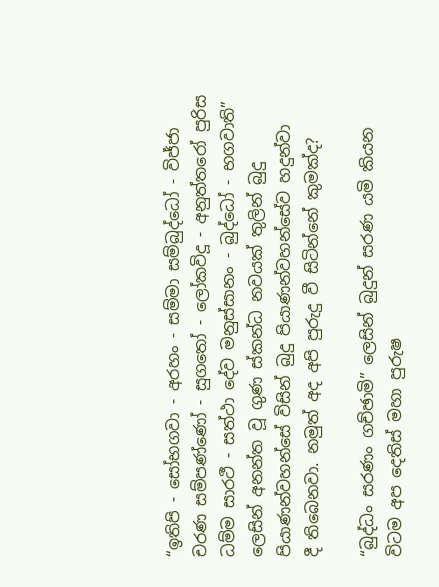“ඉතිපි - සෝභගවා - අරහං - සම්මා සම්බුද්ධෝ - විජ්ජා චරණ සම්පණ්ණෝ - සුගතෝ - ලෝකවිදූ - අනුත්තරෝ පුරිස ධම්ම සාරථී - සත්ථා දේව මනුස්සානං - බුද්ධෝ - භගවාති” ලෙසින් අනන්ත වූ ගුණ ස්කන්ධ නවයක් තුලින් බුදු පියාණන්වහන්සේ විසින් බුදු පියාණන්වහන්සේව හදුන්වා දී ‍තිබෙනවා. නමුත් අද අපි පුරුදු වී සිටින්නේ කුමක්ද?

“බුද්ධං සරණං ගච්ඡාමි” ලෙසින් බුදුන් සරණ යමි කියන විටම අප දෙතිස් මහා පුරුෂ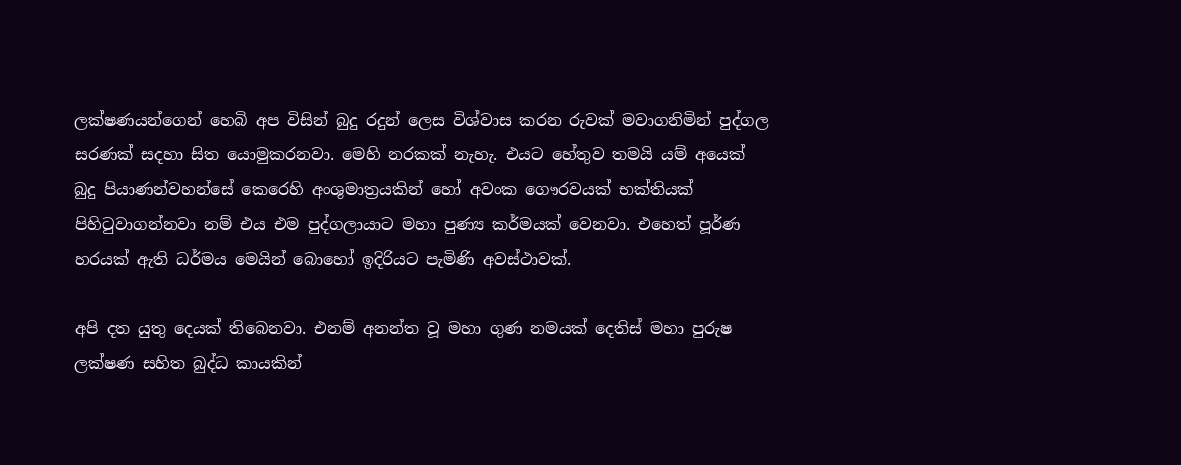ලක්ෂණයන්ගෙන් හෙබි අප විසින් බුදු රදුන් ලෙස විශ්වාස කරන රුවක් මවාගනිමින් පුද්ගල සරණක් සදහා සිත යොමුකරනවා. මෙහි නරකක් නැහැ. එයට හේතුව තමයි යම් අයෙක් බුදු පියාණන්වහන්සේ කෙරෙහි අංශුමාත්‍රයකින් හෝ අවංක ගෞරවයක් භක්තියක් පිහිටුවාගන්නවා නම් එය එම පුද්ගලායාට මහා පුණ්‍ය කර්මයක් වෙනවා. එහෙත් පූර්ණ හරයක් ඇති ධර්මය මෙයින් බොහෝ ඉදිරියට පැමිණි අවස්ථාවක්.

අපි දත යුතු දෙයක් තිබෙනවා. එනම් අනන්ත වූ මහා ගුණ නමයක් දෙතිස් මහා පුරුෂ ලක්ෂණ සහිත බුද්ධ කායකින්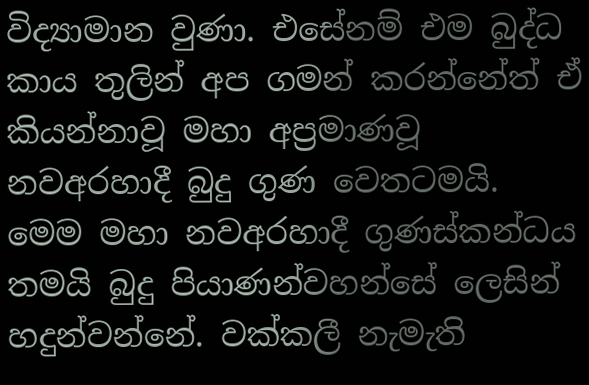විද්‍යාමාන වුණා. එසේනම් එම බුද්ධ කාය තුලින් අප ගමන්‍ කරන්නේත් ඒ කියන්නාවූ මහා අප්‍රමාණවූ නවඅරහාදී බුදු ගුණ වෙතටමයි. මෙම මහා නවඅරහාදී ගුණස්කන්ධය තමයි බුදු පියාණන්වහන්සේ ලෙසින් හදුන්වන්නේ. වක්කලී නැමැති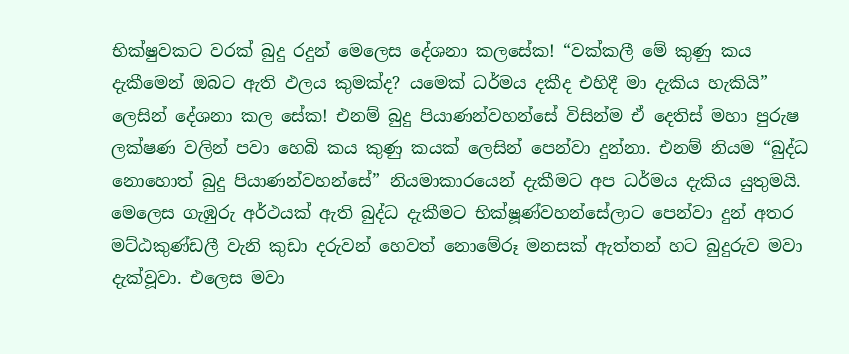භික්ෂුවකට වරක් බුදු රදුන් මෙලෙස දේශනා ක‍ලසේක! “වක්කලී මේ කුණු කය දැකීමෙන් ඔබට ඇති ඵලය කුමක්ද? යමෙක් ධර්මය දකීද එහිදී මා දැකිය හැකියි” ලෙසින් දේශනා කල සේක! එනම් බුදු පියාණන්වහන්සේ විසින්ම ඒ දෙතිස් මහා පුරුෂ ලක්ෂණ වලින් පවා හෙබි කය කුණු කයක් ලෙසින් පෙන්වා දුන්නා. එනම් නියම “බුද්ධ නොහොත් බුදු පියාණන්වහන්සේ” නියමාකාරයෙන් දැකීමට අප ධර්මය දැකිය යුතුමයි. මෙලෙස ගැඹුරු අර්ථයක් ඇති බුද්ධ දැකීමට භික්ෂූණ්වහන්සේලාට පෙන්වා දුන් අතර මට්ඨකුණ්ඩලී වැනි කුඩා දරුවන් හෙවත් නොමේරූ මනසක් ඇත්තන් හට බුදුරුව මවා දැක්වූවා. එලෙස මවා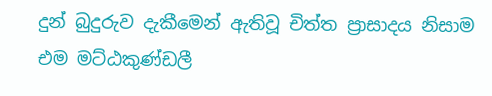දුන් බුදුරුව දැකීමෙන් ඇතිවූ චිත්ත ප්‍රාසාදය නිසාම එම මට්ඨකුණ්ඩලී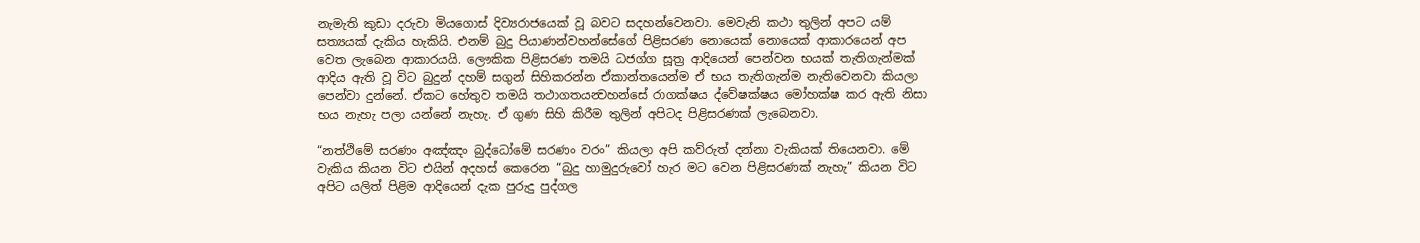නැමැති කුඩා දරුවා මියගොස් දිව්‍යරාජයෙක් වූ බවට සදහන්වෙනවා. මෙවැනි කථා තුලින් අපට යම් සත්‍යයක් දැකිය හැකියි. එනම් බුදු පියාණන්වහන්සේගේ පිළිසරණ නොයෙක් නොයෙක් ආකාරයෙන් අප වෙත ලැබෙන ආකාරයයි. ලෞකික පිළිසරණ තමයි ධජග්ග සූත්‍ර ආදියෙන් පෙන්වන භයක් තැතිගැන්මක් ආදිය ඇති වූ විට බුදුන් දහම් සගුන් සිහිකරන්න ඒකාන්තයෙන්ම ඒ භය තැතිගැන්ම නැතිවෙනවා කියලා පෙන්වා දුන්නේ. ඒකට හේතුව තමයි තථාගතයන්‍වහන්සේ රාගක්ෂය ‍ද්වේෂක්ෂය මෝහක්ෂ කර ඇති නිසා භය නැහැ පලා යන්නේ නැහැ. ඒ ගුණ සිහි කිරීම තුලින් අපිටද පිළිසරණක් ලැබෙනවා.

“නත්ථිමේ සරණං අඤ්ඤං බුද්ධෝමේ සරණං වරං” කියලා අපි කව්රුත් දන්නා වැකියක් තියෙනවා. මේ වැකිය කියන විට එයින් අදහස් කෙරෙන “බුදු හාමුදුරුවෝ හැර මට වෙන පිළිසරණක් නැහැ” කියන විට අපිට යලිත් පිළිම ආදියෙන් දැක පුරුදු පුද්ගල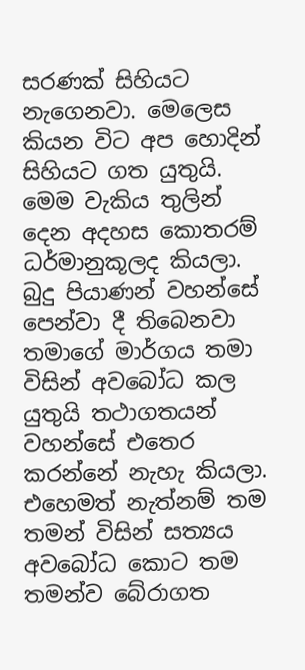සරණක් සිහියට නැගෙනවා. මෙලෙස කියන විට අප හොදින් සිහියට ගත යුතුයි. මෙම වැකිය තුලින් දෙන අදහස කොතරම් ධර්මානුකූලද කියලා. බුදු පියාණන් වහන්සේ පෙන්වා දී තිබෙනවා තමාගේ මාර්ගය තමා විසින් අවබෝධ කල යුතුයි තථා‍ගත‍යන් වහන්සේ එතෙර කරන්නේ නැහැ කියලා. එහෙමත් නැත්නම් තම තමන් විසින් සත්‍යය අවබෝධ කොට තම තමන්ව බේරාගත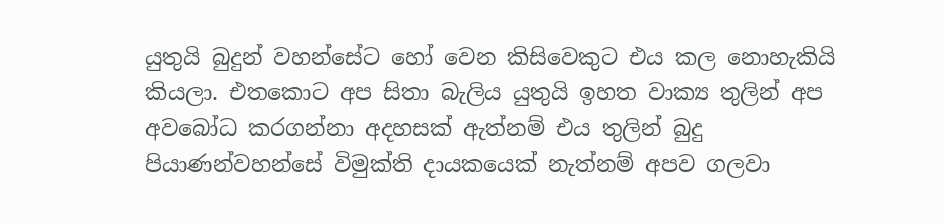යුතුයි බුදුන් වහන්සේට හෝ වෙන කිසිවෙකුට එය කල නොහැකියි කියලා. එතකොට අප සිතා බැලිය යුතුයි ඉහත වාක්‍ය තුලින් අප අවබෝධ කරගන්නා අදහසක් ඇත්නම් එය තුලින් බුදු පියාණන්වහන්සේ විමුක්ති දායකයෙක් නැත්නම් අපව ගලවා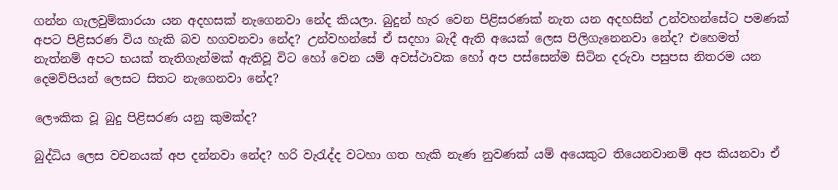ගන්න ගැලවුම්කාරයා යන අදහසක් නැගෙනවා නේද කියලා. බුදුන් හැර වෙන පිළිසරණක් නැත යන අදහසින් උන්වහන්සේට පමණක් අපට පිළිසරණ විය හැකි බව හගවනවා නේද? උන්වහන්සේ ඒ සදහා බැදී ඇති අයෙක් ලෙස පිලිගැනෙනවා නේද? එහෙමත් නැත්නම් අපට භයක් තැතිගැන්මක් ඇතිවූ විට හෝ වෙන යම් අවස්ථාවක හෝ අප පස්සෙන්ම සිටින දරු‍වා පසුපස නිතරම යන දෙමව්පියන් ලෙසට සිතට නැගෙනවා නේද?

ලෞකික වූ බුදු පිළිසරණ යනු කුමක්ද?

බුද්ධිය ලෙස වචනයක් අප දන්නවා නේද? හරි වැරැද්ද වටහා ගත හැකි නැණ නුවණක් යම් අයෙකුට තියෙනවානම් අප කියනවා ඒ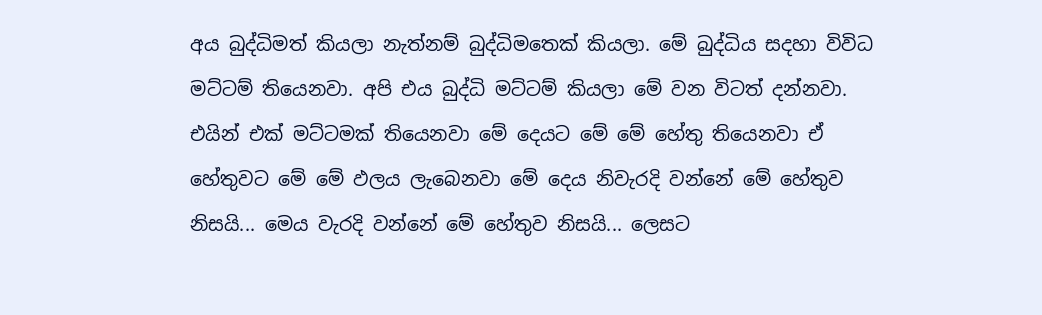අය බුද්ධිමත් කියලා නැත්නම් බුද්ධිමතෙක් කියලා. මේ බුද්ධිය සදහා විවිධ මට්ටම් තියෙනවා. අපි එය බුද්ධි මට්ටම් කියලා මේ වන විටත් දන්නවා. එයින් එක් මට්ටමක් තියෙනවා මේ දෙයට මේ මේ හේතු තියෙනවා ඒ හේතුවට මේ මේ ඵලය ලැබෙනවා මේ දෙය නිවැරදි වන්නේ මේ හේතුව නිසයි... මෙය වැරදි වන්නේ මේ හේතුව නිසයි... ලෙසට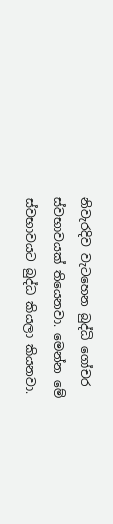නිවැරදිව වැටහෙන බුද්ධි ගෝචර ස්වභාවයක් තියෙනවා. මෙන්න මේ ස්වභාවයට බුද්ධ කියලා කියනවා.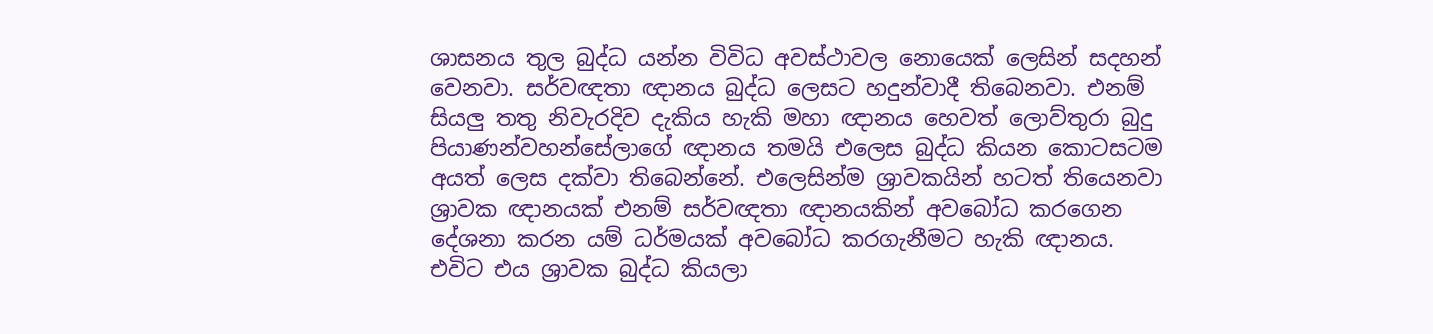ශාසනය තුල බුද්ධ යන්න විවිධ අවස්ථාවල නොයෙක් ලෙසින් සදහන්‍ වෙනවා. සර්වඥතා ඥානය බුද්ධ ලෙසට හදුන්වාදී තිබෙනවා. එනම් සියලු තතු නිවැරදිව දැකිය හැකි මහා ඥානය හෙවත් ලොව්තුරා බුදු පියාණන්වහන්සේලාගේ ඥානය තමයි ‍එලෙස බුද්ධ කියන කොටසටම අයත් ලෙස දක්වා තිබෙන්නේ. එලෙසින්ම ශ්‍රාවකයින් හටත් තියෙනවා ශ්‍රාවක ඥානයක් එනම් සර්වඥතා ඥානයකින් අවබෝධ කරගෙන දේශනා කරන යම් ධර්මයක් අවබෝධ කරගැනීමට හැකි ඥානය. එවිට එය ශ්‍රාවක බුද්ධ කියලා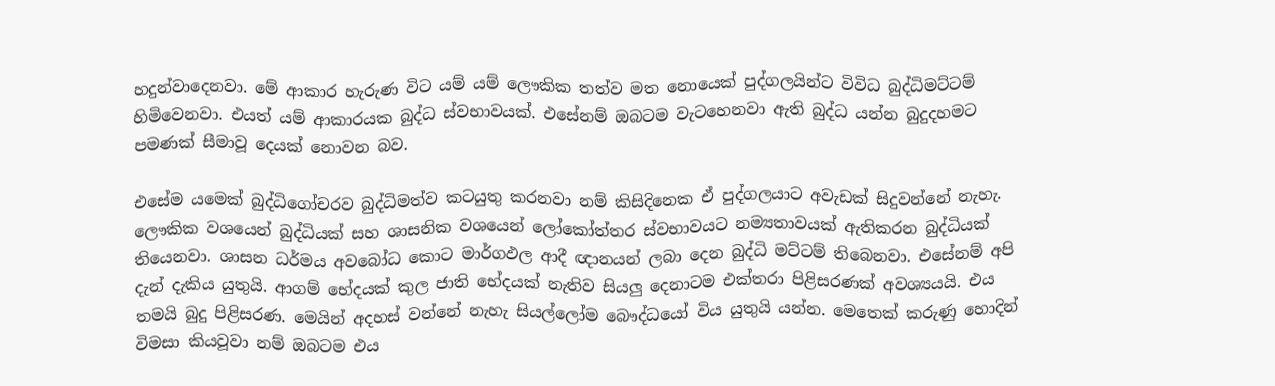හදුන්වාදෙනවා. මේ ආකාර හැරුණ විට යම් යම් ලෞකික තත්ව මත නොයෙක් පුද්ගලයින්ට විවිධ බුද්ධිමට්ටම් හිමිවෙනවා. එයත් යම් ආකාරයක බුද්ධ ස්වභාවයක්. එසේනම් ඔබටම වැ‍ටහෙනවා ඇති බුද්ධ යන්න බුදුදහමට පමණක් සීමාවූ දෙයක් නොවන බව.

එසේම යමෙක් බුද්ධිගෝචරව බුද්ධිමත්ව කටයුතු කරනවා නම් කිසිදිනෙක ඒ පුද්ගලයාට අවැඩක් සිදුවන්නේ නැහැ. ලෞකික වශයෙන් බුද්ධියක් සහ ශාසනික වශයෙන් ලෝකෝත්තර ‍ස්වභාවයට නම්‍යතාවයක් ඇතිකරන බුද්ධියක් තියෙනවා. ශාසන ධර්මය අවබෝධ කොට මාර්ගඵල ආදී ඥානයන් ලබා දෙන බුද්ධි මට්ටම් තිබෙනවා. එසේනම් අපි දැන් දැකිය යුතුයි. ආගම් භේදයක් කුල ජාති භේදයක් නැතිව සියලු දෙනාටම එක්තරා පිළිසරණක් අවශ්‍යයයි. එය තමයි බුදු පිළිසරණ. මෙයින් අදහස් වන්නේ නැහැ සියල්ලෝම බෞද්ධයෝ විය යුතුයි යන්න. මෙතෙක් කරුණු හොදින් විමසා කියවූවා නම් ඔබටම එය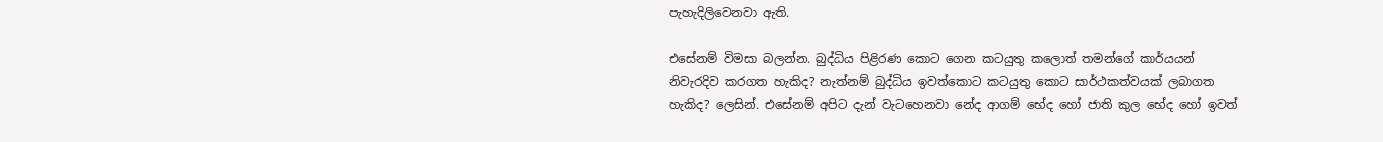පැහැදිලිවෙනවා ඇති.

එසේනම් විමසා බලන්න. බුද්ධිය පිළිරණ කොට ගෙන කටයුතු කලොත් තමන්ගේ කාර්යයන් නිවැරදිව කරගත හැකිද? නැත්නම් බුද්ධිය ඉවත්කොට කටයුතු කොට සාර්ථකත්වයක් ලබාගත හැකිද? ලෙසින්. එසේනම් අපිට දැන් වැටහෙනවා නේද ආගම් භේද හෝ ජාති කුල භේද හෝ ඉවත්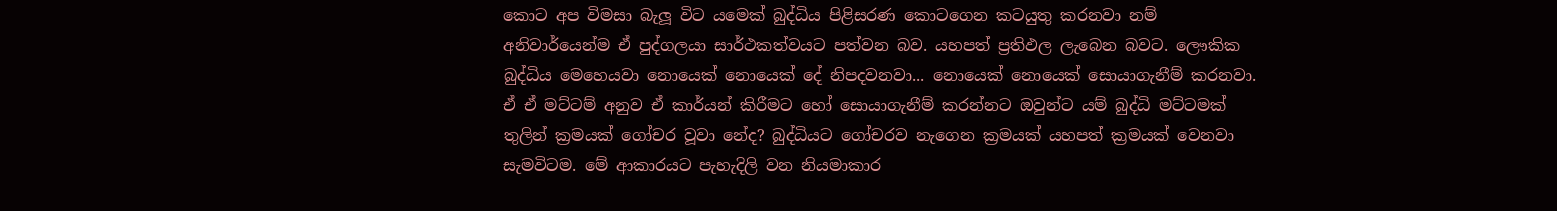කොට අප විමසා බැලූ විට යමෙක් බුද්ධිය පිළිසරණ කොටගෙන කටයුතු කරනවා නම් අනිවාර්යෙන්ම ඒ පුද්ගලයා සාර්ථකත්වයට පත්වන බව. යහපත් ප්‍රතිඵල ලැබෙන බවට. ලෞකික බුද්ධිය මෙහෙයවා නොයෙක් නොයෙක් දේ නිපදවනවා... නොයෙක් නොයෙක් ‍සො‍යාගැනීම් කරනවා. ඒ ඒ මට්ටම් අනුව ඒ කාර්යන් කිරීමට හෝ සොයාගැනීම් කරන්නට ඔවුන්ට යම් බුද්ධි මට්ටමක් තුලින් ක්‍රමයක් ගෝචර වූවා නේද? බුද්ධියට ගෝචරව නැගෙන ක්‍රමයක් යහපත් ක්‍රමයක් වෙනවා සැමවිටම. මේ ආකාරයට පැහැදිලි වන නියමාකාර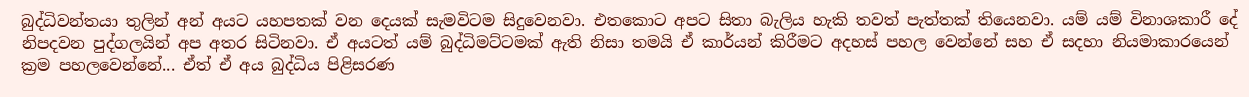බුද්ධිවන්තයා තුලින් අන් අයට යහපතක් වන දෙයක් සැමවිටම සිදුවෙනවා. එතකොට අපට සිතා බැලිය හැකි තවත් පැත්තක් තියෙනවා. යම් යම් විනාශකාරී දේ නිපදවන පුද්ගලයින් අප අතර සිටිනවා. ඒ අයටත් යම් බුද්ධිමට්ටමක් ඇති නිසා තමයි ඒ කාර්යන් කිරීමට අදහස් පහල වෙන්නේ සහ ඒ සදහා නියමාකාරයෙන් ක්‍රම පහලවෙන්නේ... ඒත් ඒ අය බුද්ධිය පිළිසරණ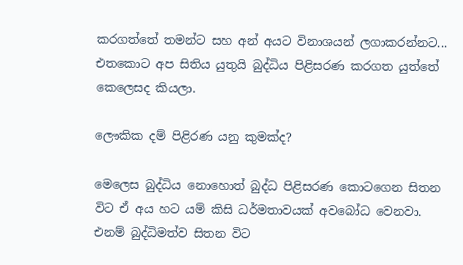කරගත්තේ තමන්ට සහ ‍අන් අයට විනාශයන් ලගාකරන්නට... එතකොට අප සිතිය යුතුයි බුද්ධිය පිළිසරණ කරගත යුත්තේ කෙලෙසද කියලා.

ලෞකික දම් පිළිරණ යනු කුමක්ද?

මෙලෙස බුද්ධිය නොහොත් බුද්ධ පිළිසරණ කොටගෙන සිතන විට ඒ අය හට යම් කිසි ධර්මතාවයක් අවබෝධ‍ වෙනවා. එනම් බුද්ධිමත්ව සිතන විට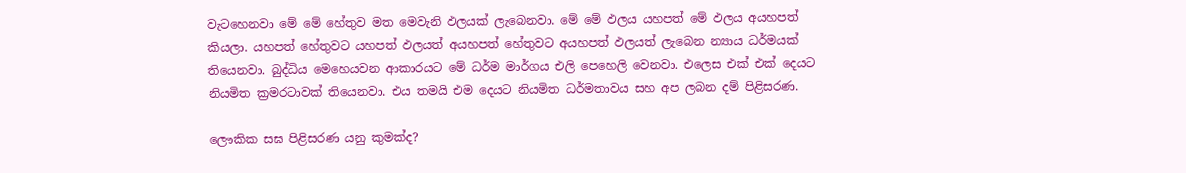වැටහෙනවා මේ මේ හේතුව මත මෙවැනි ඵලයක් ලැබෙනවා. මේ මේ ඵලය යහපත් මේ ඵලය අයහපත් කියලා. යහපත් හේතුවට යහපත් ඵලයත් අයහපත් හේතුවට අයහපත් ඵලයත් ලැබෙන න්‍යාය ධර්මයක් තියෙනවා. බුද්ධිය මෙහෙයවන ආකාරයට මේ ධර්ම මාර්ගය එලි පෙහෙලි වෙනවා. එලෙස එක් එක් දෙයට නියමිත ක්‍රමරටාවක් තියෙනවා. එය තමයි එම දෙයට නියමිත ධර්මතාවය සහ අප ලබන දම් පිළිසරණ.

ලෞකික සඝ පිළිසරණ යනු කුමක්ද?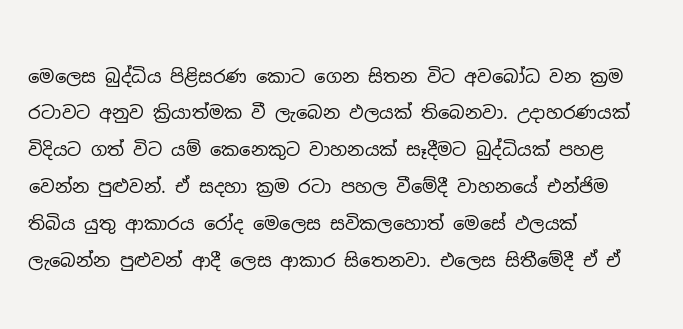මෙලෙස බුද්ධිය පිළිසරණ කොට ගෙන සිතන විට අවබෝධ වන ක්‍රම රටාවට අනුව ක්‍රියාත්මක වී ලැබෙන ඵලයක් තිබෙනවා. උදාහරණයක් විදියට ගත් විට යම් කෙනෙකුට වාහනයක් සෑදීමට බුද්ධියක් පහළ‍ වෙන්න පුළුවන්. ඒ සදහා ක්‍රම රටා පහල ‍වීමේදී වාහනයේ එන්ජිම තිබිය යුතු ආකාරය රෝද මෙලෙස සවි‍කලහොත් මෙසේ ඵලයක් ලැබෙන්න පුළුවන් ආදී ලෙස ආකාර සිතෙනවා. එලෙස සිතීමේදී ඒ ඒ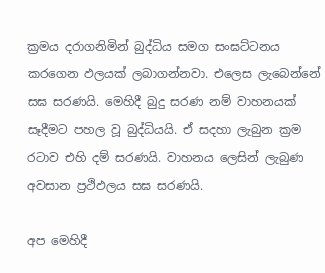ක්‍රමය දරාගනිමින් බුද්ධිය සමග සංඝට්ටනය කරගෙන ඵලයක් ලබාගන්නවා. එලෙස ලැබෙන්නේ සඝ සරණයි. මෙහිදී බුදු සරණ නම් වාහනයක් සෑදීමට පහල වූ බුද්ධියයි. ඒ සදහා ලැබුන ක්‍රම රටාව එහි දම් සරණයි. වාහනය ලෙසින් ලැබුණ අවසාන ප්‍රථිඵලය සඝ සරණයි.

අප මෙහිදී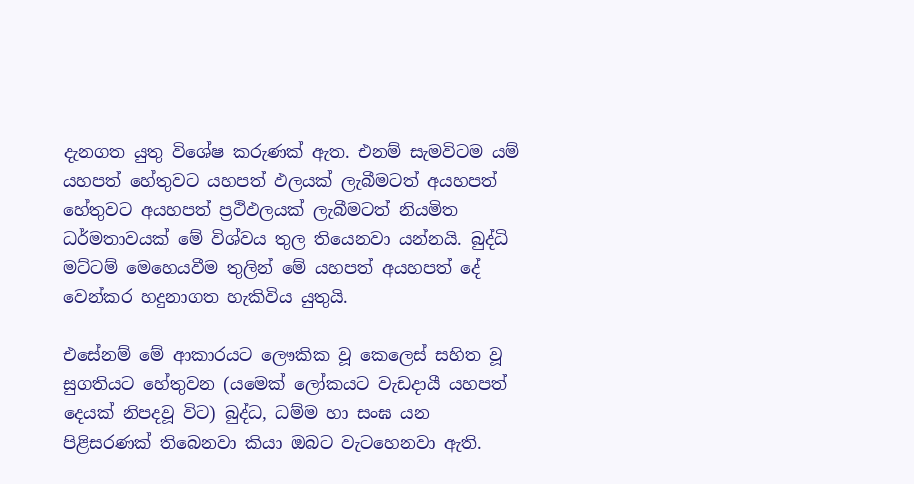දැනගත යුතු විශේෂ කරුණක් ඇත. එනම් සැමවිටම යම් යහපත් හේතුවට යහපත් ඵලයක් ලැබීමටත් අයහපත් හේතුවට අයහපත් ප්‍රථිඵලයක් ලැබීමටත් නියමිත ධර්මතාවයක් මේ විශ්වය තුල තියෙනවා යන්නයි. බුද්ධි මට්ටම් මෙහෙයවීම තුලින් මේ යහපත් අයහපත් දේ වෙන්කර හදුනාගත හැකිවිය යුතුයි.

එසේනම් මේ ආකාරයට ලෞකික වූ කෙලෙස් සහිත වූ සුගතියට හේතුවන (යමෙක් ලෝකයට වැඩදායී යහපත් දෙයක් නිපදවූ විට) බුද්ධ, ධම්ම හා සංඝ යන පිළිසරණක් තිබෙනවා කියා ඔබට වැටහෙනවා ඇති.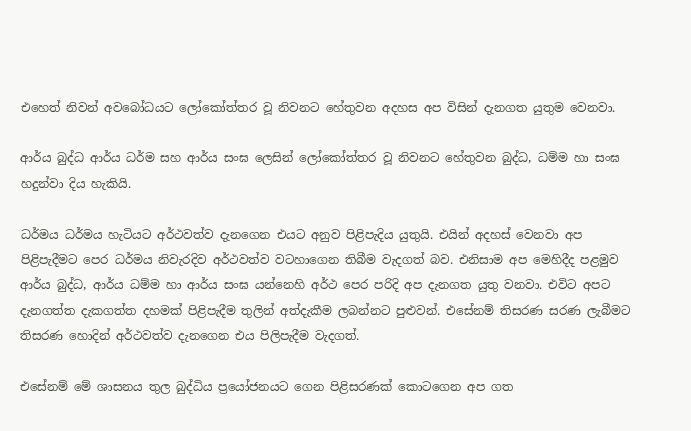එහෙත් නිවන් අවබෝධයට ලෝකෝත්තර වූ නිවනට හේතුවන අදහස අප විසින් දැනගත යුතුම වෙනවා.

ආර්ය බුද්ධ ආර්ය ධර්ම සහ ආර්ය සංඝ ලෙසින් ලෝකෝත්තර වූ නිවනට හේතුවන බුද්ධ, ධම්ම හා සංඝ හදුන්වා දිය හැකියි.

ධර්මය ධර්මය හැටියට අර්ථවත්ව දැනගෙන එයට අනුව පිළිපැදිය යුතුයි. එයින් අදහස් වෙනවා අප පිළිපැදීමට පෙර ධර්මය නිවැරදිව අර්ථවත්ව වටහාගෙන තිබී‍ම වැදගත් බව. එනිසාම අප මෙහිදීද පළමුව ආර්ය බුද්ධ, ආර්ය ධම්ම හා ආර්ය සංඝ යන්නෙහි අර්ථ පෙර පරිදි අප දැනගත යුතු ‍වනවා. එවිට අපට දැනගත්ත දැකගත්ත දහමක් පිළිපැදීම තුලින් අත්දැකීම ලබන්නට පුළුවන්. එසේනම් තිසරණ සරණ ලැබීමට තිසරණ හොදින් අර්ථවත්ව දැනගෙන එය පිලිපැදීම වැදගත්.

එසේනම් මේ ශාසනය තුල බුද්ධිය ප්‍රයෝජනයට ගෙන පිළිසරණක් කොටගෙන අප ගත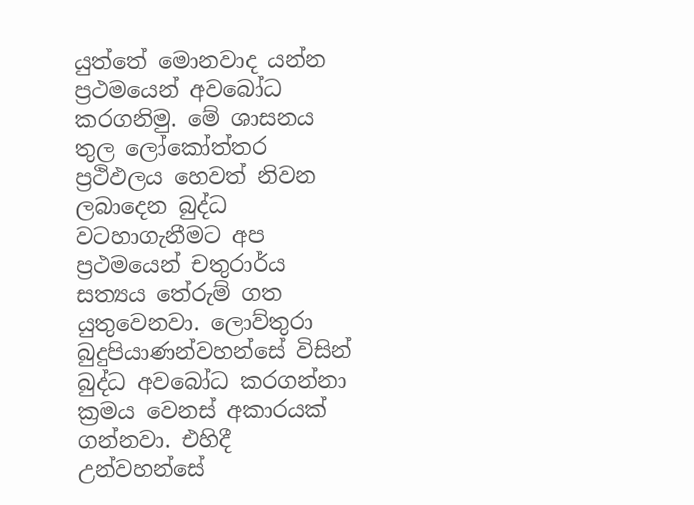යුත්තේ මොනවාද යන්න ප්‍රථමයෙන් අවබෝධ කරගනිමු. මේ ශාසනය තුල ලෝකෝත්තර ප්‍රථිඵලය හෙවත් නිවන ලබාදෙන බුද්ධ වටහාගැනීමට අප ප්‍රථමයෙන් චතුරාර්ය සත්‍යය තේරුම් ගත යුතුවෙනවා. ලොව්තුරා බුදුපියාණන්වහන්සේ විසින් බුද්ධ අවබෝධ කරගන්නා ක්‍රමය වෙනස් අකාරයක් ගන්නවා. එහිදී උන්වහන්සේ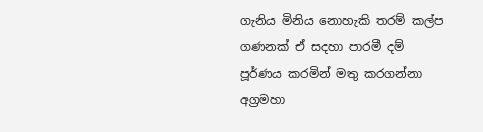ගැනිය මිනිය නොහැකි තරම් කල්ප ගණනක් ඒ සදහා පාරමී දම් පූර්ණය කරමින් මතු කරගන්නා අග්‍රමහා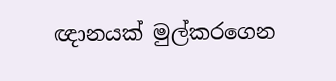ඥානයක් මුල්කරගෙන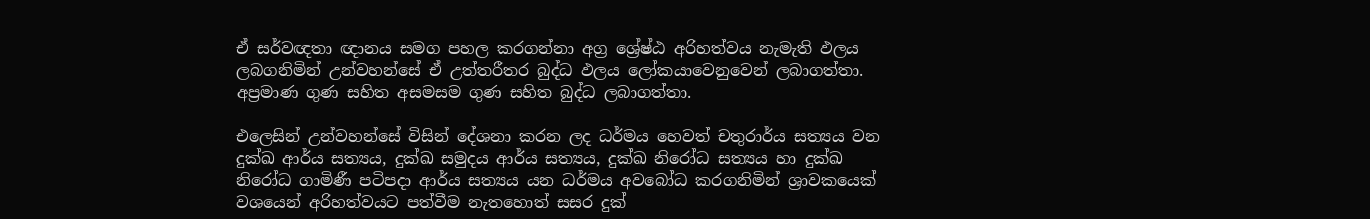ඒ සර්වඥතා ඥානය සමග පහල කරගන්නා අග්‍ර‍ ශ්‍රේෂ්ඨ අරිහත්වය නැමැති ඵලය ල‍බගනිමින් උන්වහන්සේ ඒ උත්තරීතර බුද්ධ ඵලය ලෝක‍යාවෙනුවෙන් ලබාගත්තා. අප්‍රමාණ ගුණ සහිත අසමසම ගුණ සහිත බුද්ධ ලබාගත්තා.

එලෙසින් උන්වහන්සේ විසින් දේශනා කරන ලද ධර්මය හෙවත් චතුරාර්ය සත්‍යය වන දුක්ඛ ආර්ය සත්‍යය, දුක්ඛ සමුදය ආර්ය සත්‍යය, දුක්ඛ නිරෝධ සත්‍යය හා දුක්ඛ නිරෝධ ගාමිණී පටිපදා ආර්ය සත්‍යය යන ධර්මය අවබෝධ කරගනිමින් ශ්‍රාවකයෙක් වශයෙන් අරිහත්වයට පත්වීම නැතහොත් සසර දුක්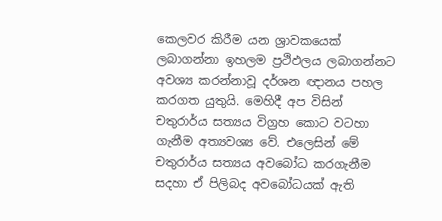කෙලවර කිරීම යන ශ්‍රාවකයෙක් ලබාගන්නා ඉහලම ප්‍රථිඵලය ලබාගන්නට අවශ්‍ය කරන්නාවූ දර්ශන ඥානය පහල කරගත යුතුයි. මෙහිදී අප විසින් චතුරාර්ය සත්‍යය විග්‍රහ කොට වටහා ගැනීම අත්‍යවශ්‍ය වේ. එලෙසින් මේ චතුරාර්ය සත්‍යය අවබෝධ කරගැනීම සදහා ඒ පිලිබද අවබෝධයක් ඇති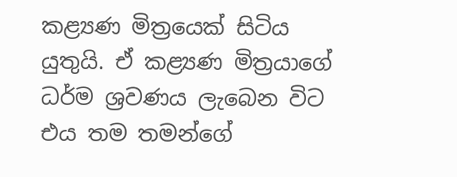කළ්‍යණ මිත්‍රයෙක් සිටිය යුතුයි. ඒ කළ්‍යණ මිත්‍රයාගේ ධර්ම ශ්‍රවණය ලැබෙන විට එය තම තමන්ගේ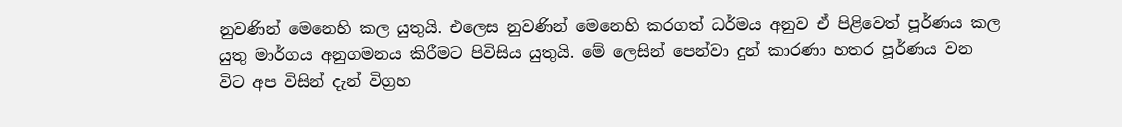නුවණින් මෙනෙහි කල යුතුයි. එලෙස නුවණින් මෙනෙහි කරගත් ධර්මය අනුව ඒ පිළිවෙත් පූර්ණය කල යුතු මාර්ගය අනුගමනය කිරීමට පිවිසිය යුතුයි. මේ ලෙසින් පෙන්වා දුන් කාරණා හතර පූර්ණය වන විට අප විසින් දැන් විග්‍රහ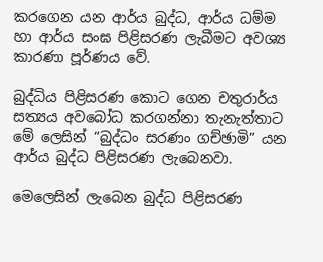කරගෙන යන ආර්ය බුද්ධ, ආර්ය ධම්ම හා ආර්ය සංඝ පිළිසරණ ලැබීමට අවශ්‍ය කාරණා පූර්ණය වේ.

බුද්ධිය පිළිසරණ කොට ගෙන චතුරාර්ය සත්‍යය අවබෝධ කරගන්නා තැනැත්තාට මේ ලෙසින් “බුද්ධං සරණං ගච්ඡාමි” යන ආර්ය බුද්ධ පිළිසරණ ලැබෙනවා.

මෙලෙසින් ලැබෙන බුද්ධ පිළිසරණ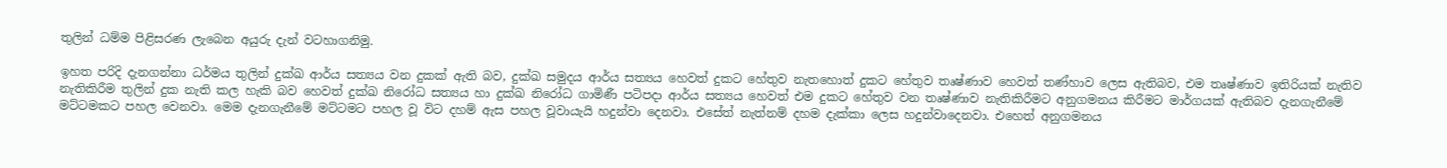තුලින් ධම්ම පිළිසරණ ලැබෙන අයුරු දැන් වටහාගනිමු.

ඉහත පරිදි දැනගන්නා ධර්මය තුලින් දුක්ඛ ආර්ය සත්‍යය වන දුකක් ඇති බව, දුක්ඛ සමුදය ආර්ය සත්‍යය හෙවත් දුකට හේතුව නැතහොත් දුකට හේතුව තෘෂ්ණාව හෙවත් තණ්හාව ලෙස ඇතිබව, එම තෘෂ්ණාව ඉතිරියක් නැතිව නැතිකිරීම තුලින් දුක නැති කල හැකි බව හෙවත් දුක්ඛ නිරෝධ සත්‍යය හා දුක්ඛ නිරෝධ ගාමිණී පටිපදා ආර්ය සත්‍යය හෙවත් එම දුකට හේතුව වන තෘෂ්ණාව නැතිකිරීමට අනුගමනය කිරීමට මාර්ගයක් ඇතිබව දැනගැනීමේ මට්ටමකට පහල වෙනවා. මෙම දැනගැනීමේ මට්ටමට පහල වූ විට දහම් ඇස පහල වූවායැයි හදුන්වා දෙනවා. එසේත් නැත්නම් දහම දැක්කා ලෙස හදුන්වාදෙනවා. එහෙත් අනුගමනය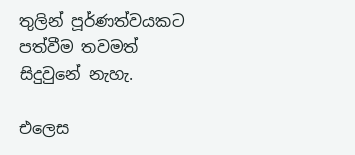තුලින් පූර්ණත්වයකට පත්වීම තවමත් සිදුවුනේ නැහැ.

එලෙස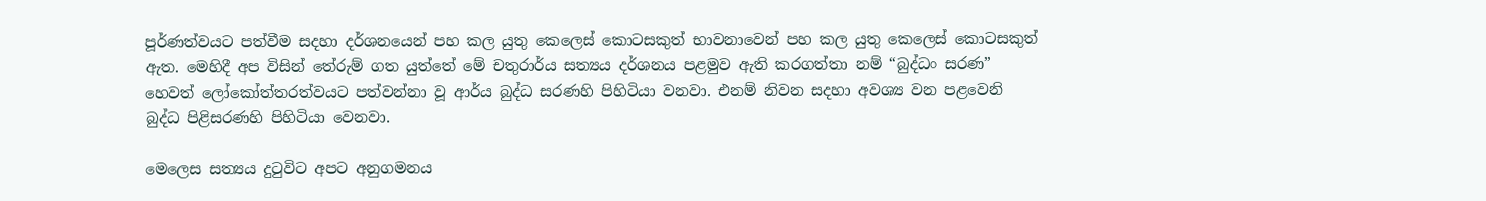පූර්ණත්වයට පත්වීම සදහා දර්ශනයෙන් පහ කල යුතු කෙලෙස් කොටසකුත් භාවනාවෙන් පහ කල යුතු කෙලෙස් කොටසකුත් ඇත. මෙහිදී අප විසින් තේරුම් ගත යුත්තේ මේ චතුරාර්ය සත්‍යය දර්ශනය පළමුව ඇති කරගත්තා නම් “බුද්ධං සරණ” හෙවත් ලෝකෝත්තරත්වයට පත්වන්නා වූ ආර්ය බුද්ධ සරණහි පිහිටියා වනවා. එනම් නිවන සදහා අවශ්‍ය වන පළවෙනි බුද්ධ පිළිසරණහි පිහිටියා වෙනවා.

මෙලෙස සත්‍යය දුටුවිට අපට අනුගමනය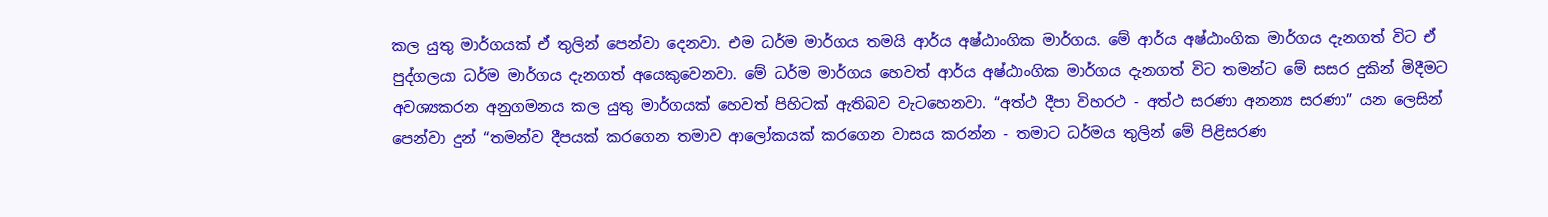කල යුතු මාර්ගයක් ඒ තුලින් පෙන්වා දෙනවා. එම ධර්ම මාර්ගය තමයි ආර්ය අෂ්ඨාංගික මාර්ගය. මේ ආර්ය අෂ්ඨාංගික මාර්ගය දැනගත් විට ඒ පුද්ගලයා ධර්ම මාර්ගය දැනගත් අයෙකු‍වෙනවා. මේ ධර්ම මාර්ගය හෙවත් ආර්ය අෂ්ඨාංගික මාර්ගය දැනගත් විට තමන්ට මේ සසර දුකින් මිදීමට අවශ්‍යකරන අනුගමනය කල යුතු මාර්ගයක් හෙවත් පිහිටක් ඇතිබව වැටහෙනවා. “අත්ථ දීපා විහරථ - අත්ථ සරණා අනන්‍ය සරණා” යන ලෙසින් පෙන්වා දුන් “තමන්ව දීපයක් කරගෙන තමාව ආලෝකයක් කරගෙන වාසය කරන්න - තමාට ධර්මය තුලින් මේ පිළිසරණ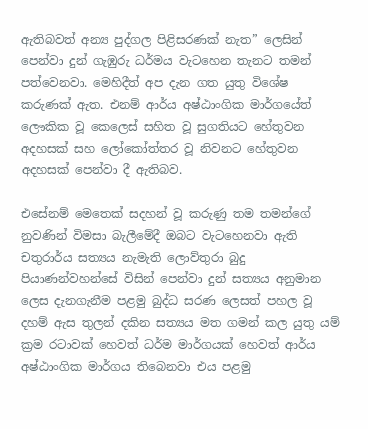ඇතිබවත් අන්‍ය පුද්ගල පිළිසරණක් නැත” ලෙසින් පෙන්වා දුන් ගැඹුරු ධර්මය වැටහෙන තැනට තමන් පත්වෙනවා. මෙහිදීත් අප දැන ගත යුතු විශේෂ කරුණක් ඇත. එනම් ආර්ය අෂ්ඨාංගික මාර්ගයේත් ලෞකික වූ කෙලෙස් සහිත වූ සුගතියට හේතුවන අදහසක් සහ ලෝකෝත්තර වූ නිවනට හේතුවන අදහසක් පෙන්වා දී ඇතිබව.

එසේනම් මෙතෙක් සදහන් වූ කරුණු තම තමන්ගේ නුවණින් විමසා බැලීමේදී ඔබට වැටහෙනවා ඇති චතුරාර්ය සත්‍යය නැමැති ලොව්තුරා බුදු පියාණන්වහන්සේ විසින් පෙන්වා දුන් සත්‍යය අනුමාන ලෙස දැනගැනීම පළමු බුද්ධ සරණ ලෙසත් පහල වූ දහම් ඇස තුලන් දකින සත්‍යය මත ගමන් කල යුතු යම් ක්‍රම රටාවක් හෙවත් ධර්ම මාර්ගයක්‍ හෙවත් ආර්ය අෂ්ඨාංගික මාර්ගය තිබෙනවා එය පළමු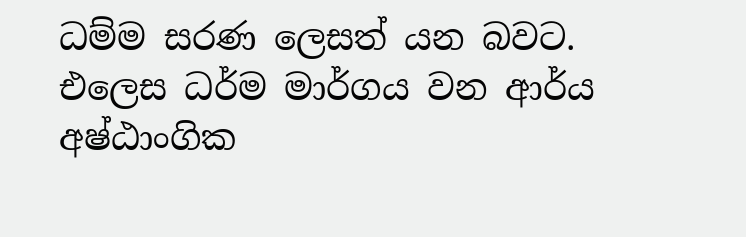ධම්ම සරණ ලෙසත් යන බවට. එලෙස ධර්ම මාර්ගය වන ආර්ය අෂ්ඨාංගික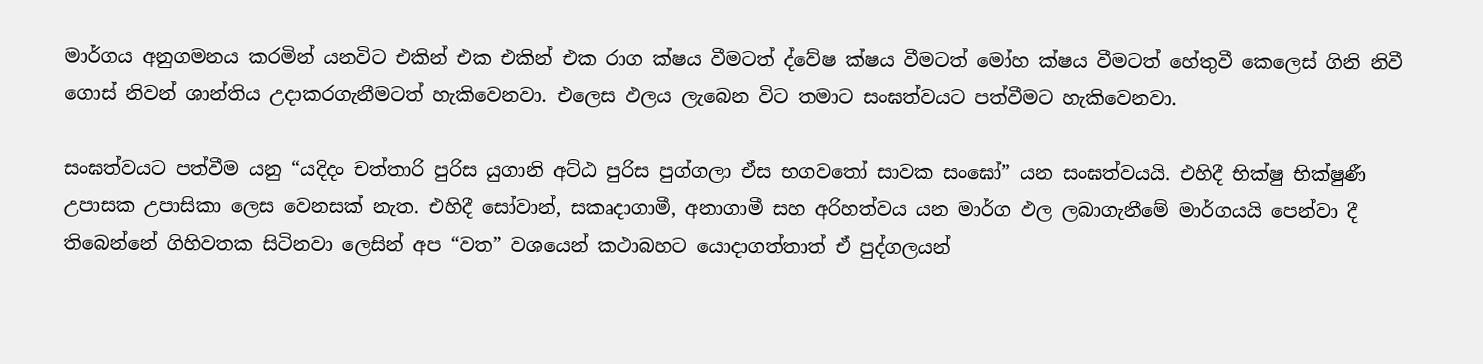මාර්ගය අනුගමනය කරමින් යනවිට එකින් එක එකින් එක රාග ක්ෂය වීමටත් ද්වේෂ ක්ෂය වීමටත් මෝහ ක්ෂය වීමටත් හේතුවී කෙලෙස් ගිනි නිවී ගොස් නිවන් ශාන්තිය උදාකරගැනීමටත් හැකිවෙනවා. එලෙස ඵලය ලැබෙන විට තමාට සංඝත්වයට පත්වීමට හැකිවෙනවා.

සංඝත්වයට පත්වීම යනු “යදිදං චත්තාරි පුරිස යුගානි අට්ඨ පුරිස පුග්ගලා ඒස භගවතෝ සාවක සංඝෝ” යන සංඝත්වයයි. එහිදී භික්ෂු භික්ෂුණී උපාසක උපාසිකා ලෙස වෙනසක් නැත. එහිදී සෝවාන්, සකෘදාගාමී, අනාගාමී සහ අරිහත්වය යන මාර්ග ඵල ලබාගැනීමේ මාර්ගයයි පෙන්වා දී තිබෙන්නේ ගිහිවතක සිටිනවා ලෙසින් අප “වත” වශයෙන් කථාබහට යොදාගත්තාත් ඒ පුද්ගලයන්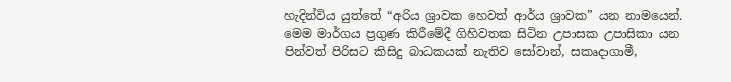හැදින්විය යුත්තේ “අරිය ශ්‍රාවක හෙවත් ආර්ය ශ්‍රාවක” යන නාමයෙන්. මෙම මාර්ගය ප්‍රගුණ කිරීමේදී ගිහිවතක සිටින උපාසක උපාසිකා යන පින්වත් පිරිසට කිසිදු බාධකයක් නැතිව සෝවාන්, සකෘදාගාමී,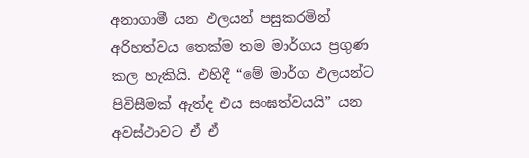අනාගාමී යන ඵලයන් පසුකරමින් අරිහත්වය තෙක්ම තම මාර්ගය ප්‍රගුණ කල හැකියි. එහිදී “මේ මාර්ග ඵලයන්ට පිවිසීමක් ඇත්ද එය සංඝත්වයයි” යන අවස්ථාවට ඒ ඒ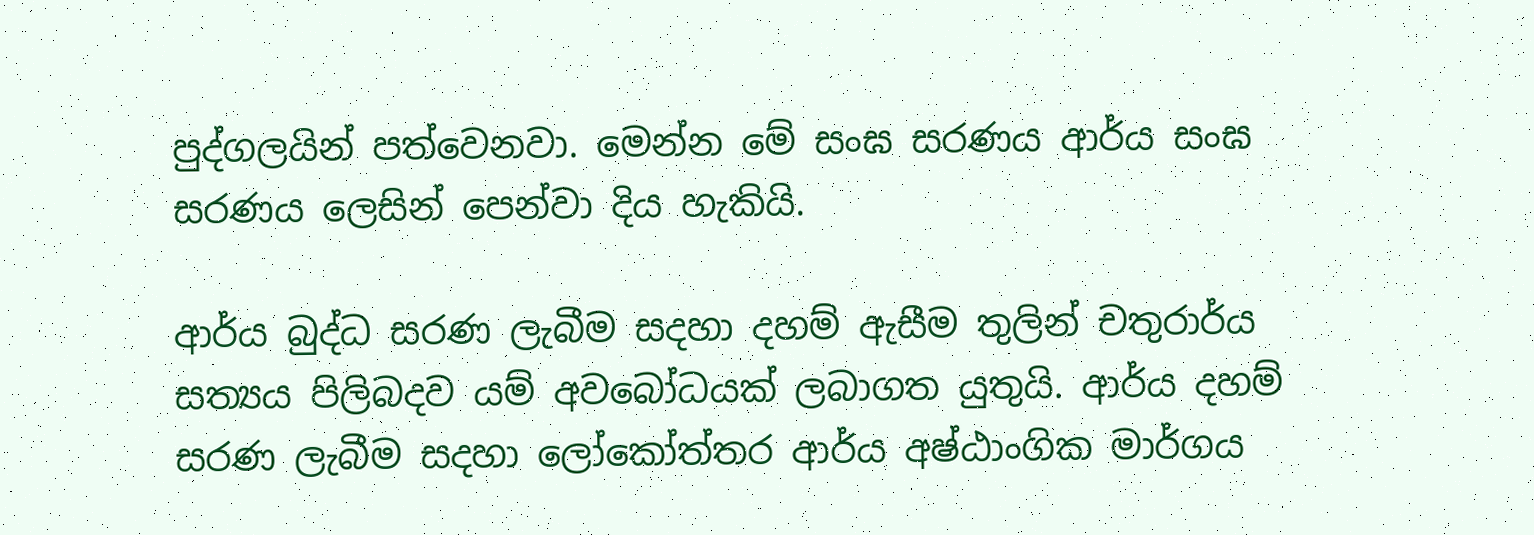පුද්ගලයින් පත්වෙනවා. මෙන්න මේ සංඝ සරණය ආර්ය සංඝ සරණය ලෙසින් පෙන්වා දිය හැකියි.

ආර්ය බුද්ධ සරණ ලැබීම සදහා දහම් ඇසීම තුලින් චතුරාර්ය සත්‍යය පිලිබදව යම් අවබෝධයක් ලබාගත යුතුයි. ආර්ය දහම් සරණ ලැබීම සදහා ලෝකෝත්තර ආර්ය අෂ්ඨාංගික මාර්ගය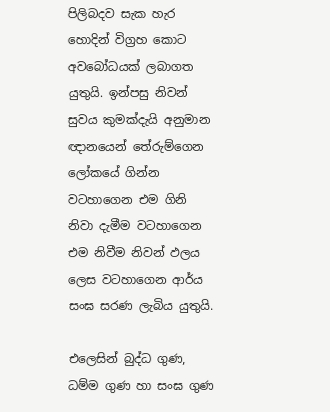පිලිබදව සැක හැර හොදින් විග්‍රහ කොට අවබෝධයක් ලබාගත යුතුයි. ඉන්පසු නිවන් සුවය කුමක්දැයි අනුමාන ඥානයෙන් තේරුම්ගෙන ලෝකයේ ගින්න වටහාගෙන එම ගිනි නිවා දැමීම වටහාගෙන එම නිවීම නිවන් ඵලය ලෙස වටහාගෙන ආර්ය සංඝ සරණ ලැබිය යුතුයි.

එලෙසින් බුද්ධ ගුණ, ධම්ම ගුණ හා සංඝ ගුණ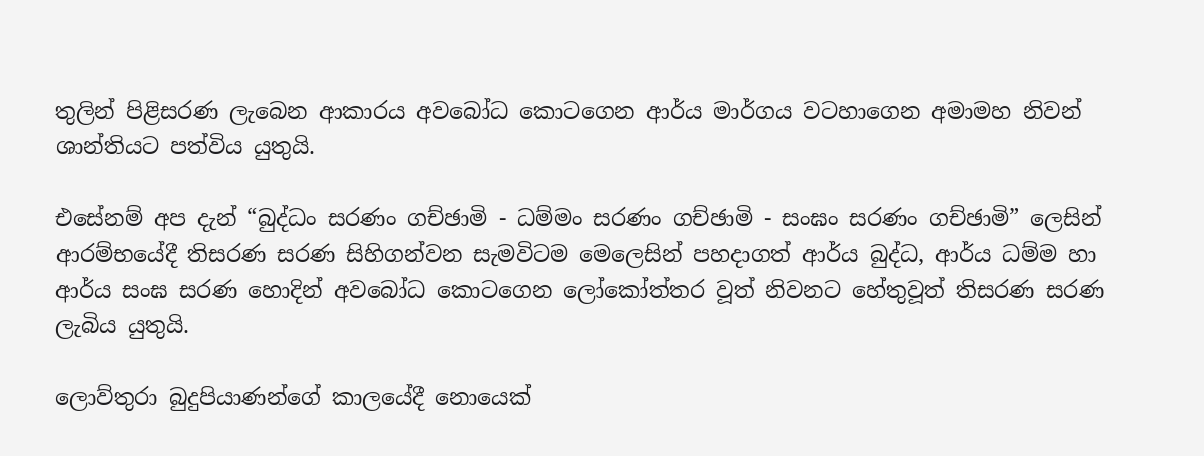තුලින් පිළිසරණ ලැබෙන ආකාරය අවබෝධ කොටගෙන ආර්ය මාර්ගය වටහාගෙන අමාමහ නිවන් ශාන්තියට පත්විය යුතුයි.

එසේනම් අප දැන් “බුද්ධං සරණං ගච්ඡාමි - ධම්මං සරණං ගච්ඡාමි - සංඝං සරණං ගච්ඡාමි” ලෙසින් ආරම්භයේදී තිසරණ සරණ සිහිගන්වන සැමවිටම මෙලෙසින් පහදාගත් ආර්ය බුද්ධ, ආර්ය ධම්ම හා ආර්ය සංඝ සරණ හොදින් අවබෝධ කොටගෙන ලෝකෝත්තර වූත් නිවනට හේතුවූත් තිසරණ සරණ ලැබිය යුතුයි.

ලොව්තුරා බුදුපියාණන්ගේ කාලයේදී නොයෙක්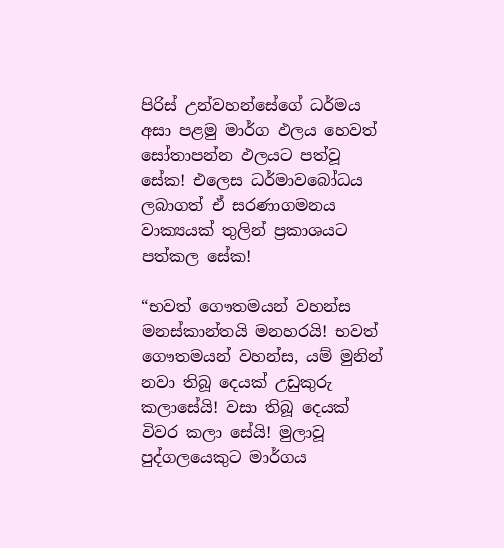පිරිස් උන්වහන්සේගේ ධර්මය අසා ‍පළමු මාර්ග ඵලය හෙවත් සෝතාපන්න ඵලයට පත්වූ සේක! එලෙස ධර්මාවබෝධය ලබාගත් ඒ සරණාගමනය වාක්‍යයක් තුලින් ප්‍රකාශයට පත්කල සේක!

“භවත් ගෞතමයන් වහන්ස මනස්කාන්තයි මනහරයි! භවත් ගෞතමයන් වහන්‍ස, යම් මුනින් නවා තිබූ දෙයක් උඩුකුරු කලාසේයි! වසා තිබූ දෙයක් විවර කලා සේයි! මුලාවූ පුද්ගලයෙකුට මාර්ගය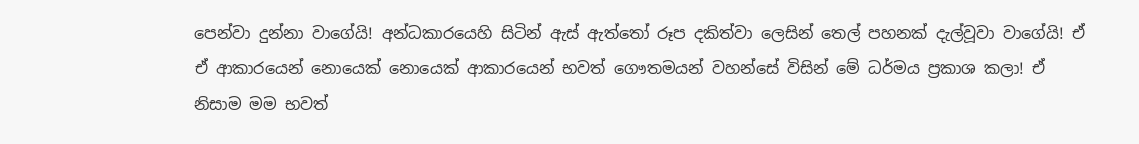පෙන්වා දුන්නා වාගේයි! අන්ධකාරයෙහි සිටින් ඇස් ඇත්තෝ රූප දකිත්වා ලෙසින් තෙල් පහනක් දැල්වූවා‍ වාගේයි! ඒ ඒ ආකාරයෙන් නොයෙක් නොයෙක් ආකාරයෙන් ‍භවත් ගෞතමයන් වහන්සේ විසින් මේ ධර්මය ප්‍රකාශ කලා! ඒ නිසාම මම භවත්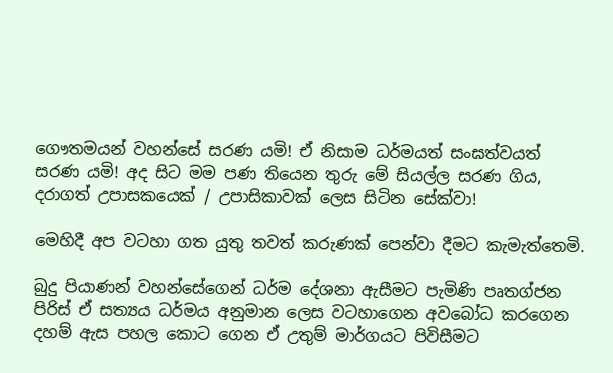ගෞතමයන් වහන්සේ සරණ යමි! ඒ නිසාම ධර්මයත් සංඝත්වයත් සරණ යමි! අද සිට මම පණ තියෙන තුරු මේ සියල්ල සරණ ගිය, දරාගත් උපාසකයෙක් / උපාසිකාවක් ලෙස සිටින සේක්වා!

මෙහිදී අප වටහා ගත යුතු තවත් කරුණක් පෙන්වා දීමට කැමැත්තෙමි.

බුදු පියාණන් වහන්සේගෙන් ධර්ම දේශනා ඇසීමට පැමිණි පෘතග්ජන පිරිස් ඒ සත්‍යය ධර්මය අනුමාන ලෙස වටහාගෙන අවබෝධ කරගෙන දහම් ඇස පහල කොට ගෙන ඒ උතුම් මාර්ගයට පිවිසීමට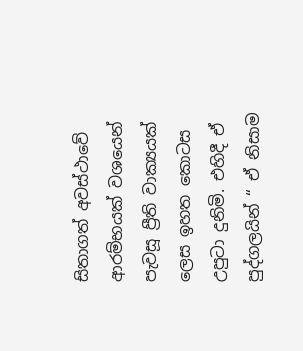සිතාගත් අවස්ථාවේ ආරම්භයක් වශයෙන් පැවසූ ප්‍රීති වාක්‍යයක් ලෙස ඉහත කොටස උපුටා දුනිමි. එහිදී ඒ පුද්ගලයින් “ ඒ නිසාම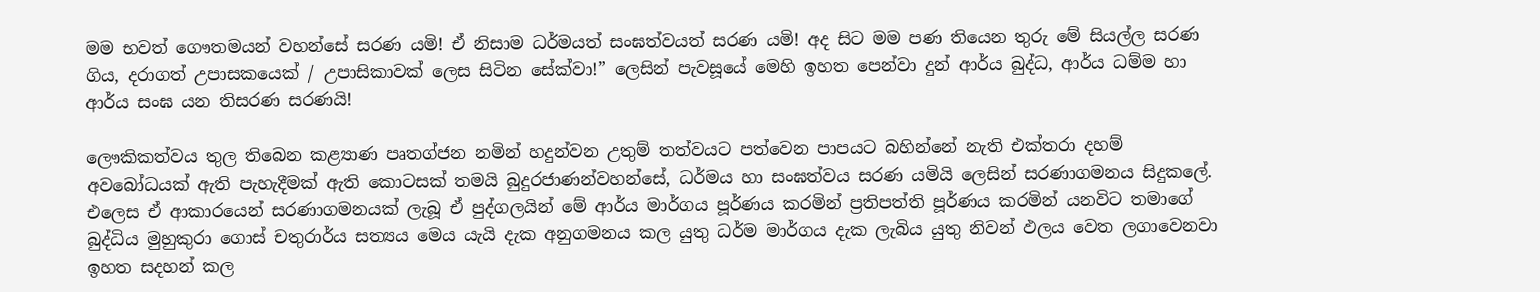මම භවත් ගෞතමයන් වහන්සේ සරණ යමි! ඒ නිසාම ධර්මයත් සංඝත්වයත් සරණ යමි! අද සිට මම පණ තියෙන තුරු මේ සියල්ල සරණ ගිය, දරාගත් උපාසකයෙක් / උපාසිකාවක් ලෙස සිටින සේක්වා!” ලෙසින් පැවසූයේ මෙ‍හි ඉහත පෙන්වා දුන් ආර්ය බුද්ධ, ආර්ය ධම්ම හා ආර්ය සංඝ යන තිසරණ සරණයි!

ලෞකිකත්වය තුල තිබෙන කළ්‍යාණ පෘතග්ජන නමින් හදුන්වන උතුම් තත්වයට පත්වෙන පාපයට බහින්නේ නැති එක්තරා දහම් අවබෝධයක් ඇති පැහැදීමක් ඇති කොටසක් තමයි බුදුරජාණන්වහන්සේ, ධර්මය හා සංඝත්වය සරණ යමියි ලෙසින් සරණාගමනය සිදුකලේ. එලෙස ඒ ආකාරයෙන් සරණාගමනයක් ලැබූ ඒ පුද්ගලයින් මේ ආර්ය මාර්ගය පූර්ණය කරමින් ප්‍රතිපත්ති පූර්ණය කරමින් යනවිට තමාගේ බුද්ධිය මුහුකුරා ගොස් චතුරාර්ය සත්‍යය මෙය යැයි දැක අනුගමනය කල යුතු ධර්ම මාර්ගය දැක ලැබිය යුතු නිවන් ඵලය වෙත ලගාවෙනවා ඉහත සදහන් කල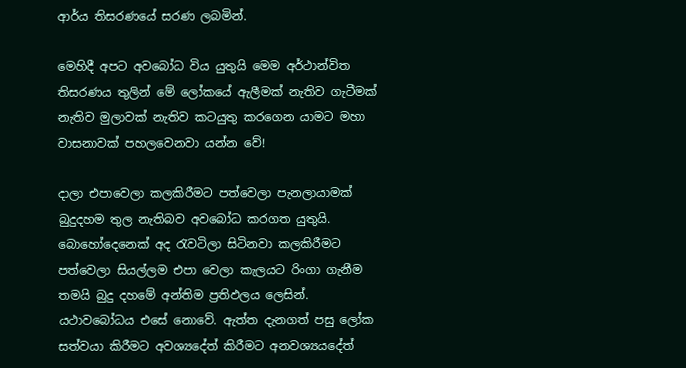ආර්ය තිසරණයේ සරණ ලබමින්.

මෙහිදී අපට අවබෝධ විය යුතුයි මෙම අර්ථාන්විත තිසරණය තුලින් මේ ලෝකයේ ඇලීමක් නැතිව ගැටීමක් නැතිව මුලාවක් නැතිව කටයුතු කරගෙන යාමට මහා වාසනාවක් පහලවෙනවා යන්න වේ!

දාලා එපාවෙලා කලකිරීමට පත්වෙලා පැනලායාමක් බුදුදහම තුල නැතිබව අවබෝධ කරගත යුතුයි. බොහෝදෙනෙක් අද රැවටිලා සිටිනවා කලකිරීමට පත්වෙලා සියල්ලම එපා වෙලා කැලයට රිංගා ගැනීම තමයි බුදු දහමේ අන්තිම ප්‍රතිඵලය ලෙසින්. යථාවබෝධය එසේ නොවේ. ඇත්ත දැනගත් පසු ලෝක සත්වයා කිරීමට අවශ්‍යදේත් කිරීමට අනවශ්‍යයදේත්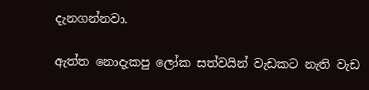දැනගන්නවා.

ඇත්ත නොදැකපු ලෝක සත්වයින් වැඩකට නැති වැඩ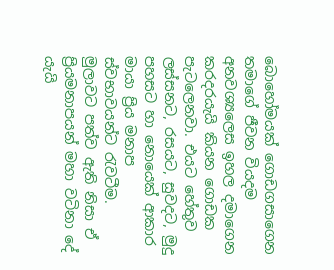බොහෝමයක් ගොඩගසාගෙන තමාගේ ජීවන වියදම අනවශ්‍යලෙස ඉහල දමාගෙන කරදරයැයි කියන ගොඩක පැටලෙනවා. එයට හේතුව ලස්සනට, රසයට, සුවදට, මුදු පහසට හා නොයෙක් ආකාර මායා ප්‍රිය මනාප ස්වභාවයන්ට රැවටීම. මුලාවට පත්ව ඇති නිසා ඒ ප්‍රියමනාපයන් මහා වටිනා දේ යැයි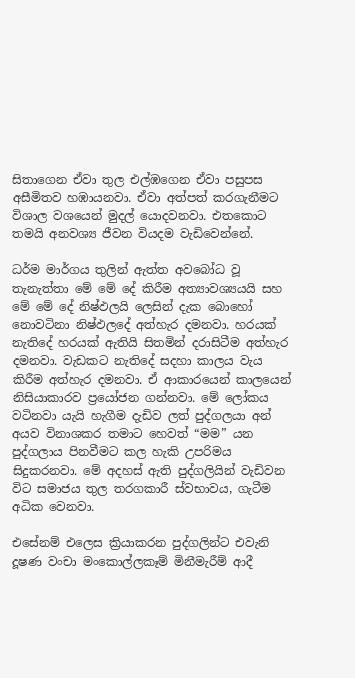සිතාගෙන ඒවා තුල එල්ඹගෙන ඒවා පසුපස අසීමිතව හඹායනවා. ඒවා අත්පත් කරගැනීමට විශාල වශයෙන් මුදල් යොදවනවා. එතකොට තමයි අනවශ්‍ය ජීවන වියදම වැඩිවෙන්නේ.

ධර්ම මාර්ගය තුලින් ඇත්ත අවබෝධ වූ තැනැත්තා මේ මේ දේ කිරීම අත්‍යාවශ්‍යයයි සහ මේ මේ දේ නිෂ්ඵලයි ලෙසින් දැක බොහෝ නොවටිනා නිෂ්ඵලදේ අත්හැර දමනවා. හරයක් නැතිදේ හරයක් ඇතියි සිතමින් දරා‍සිටීම අත්හැර දමනවා. වැඩකට නැතිදේ සදහා කාලය වැය කිරීම අත්හැර දමනවා. ඒ ආකාරයෙන් කා‍ල‍යෙන් නිසියාකාරව ප්‍රයෝජන ගන්නවා. මේ ලෝකය වටිනවා යැයි හැගීම දැඩිව ලත් පුද්ගලයා අන් අයව විනාශකර තමාට හෙවත් “මම” යන පුද්ගලාය පිනවීමට කල හැකි උපරිමය සිදුකරනවා. මේ අදහස් ඇති පුද්ගලියින් වැඩිවන විට සමාජය තුල තරගකාරී ස්වභාවය, ගැටීම අධික වෙනවා.

එසේනම් එලෙස ක්‍රියාකරන පුද්ගලින්ට එවැනි දූෂණ වංචා මංකොල්ලකෑම් මිනීමැරීම් ආදී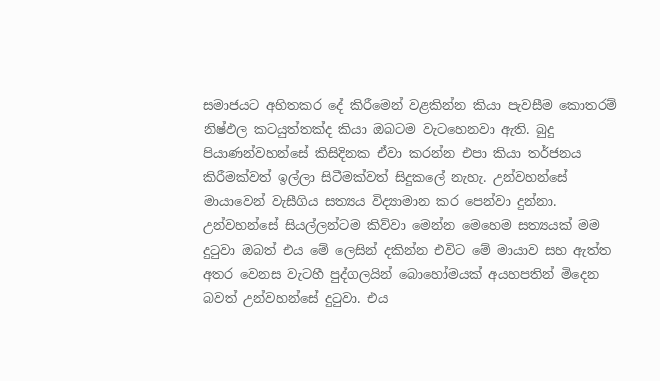සමාජයට අහිතකර දේ කිරීමෙන් වළකින්න කියා පැවසීම කොතරම් නිෂ්ඵල කටයුත්තක්ද කියා ඔබටම වැට‍හෙනවා ඇති. බුදු පියාණන්වහන්සේ කිසිදිනක ඒවා කරන්න එපා කියා තර්ජනය කිරීමක්වත් ඉල්ලා සිටීමක්වත් සිදු‍කලේ නැහැ. උන්වහන්සේ මායාවෙන් වැසීගිය සත්‍යය විද්‍යාමාන කර පෙන්වා දුන්නා. උන්වහන්සේ සියල්ලන්ටම කිව්වා මෙන්න මෙහෙම සත්‍යයක් මම දුටුවා ඔබත් එය මේ ලෙසින් දකින්න එවිට මේ මායාව සහ ඇත්ත අතර වෙනස වැට‍හී පුද්ගලයින් බොහෝමයක් අයහපතින් මිදෙන බවත් උන්වහන්සේ දුටුවා. එය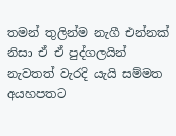තමන් තුලින්ම නැගී එන්නක් නිසා ඒ ඒ පුද්ගලයින් නැවතත් වැරදි යැයි සම්මත අයහපතට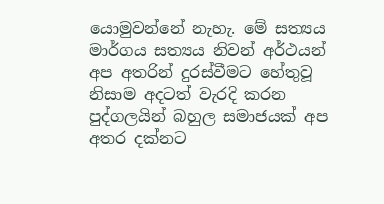යොමු‍වන්නේ නැහැ. මේ සත්‍යය මාර්ගය සත්‍යය නිවන් අර්ථයන් අප අතරින් දුරස්වීමට හේතුවූ නිසාම අදටත් වැරදි කරන පුද්ගලයින් බහුල සමාජයක් අප අතර දක්නට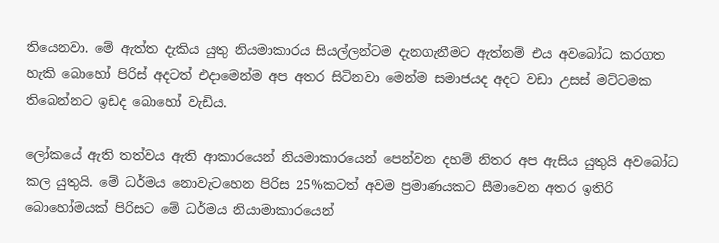තියෙනවා. මේ ඇත්ත දැකිය යුතු නියමාකාරය සියල්ලන්ටම දැනගැනීමට ඇත්නම් එය අවබෝධ කරගත හැකි බොහෝ පිරිස් අදටත් එදාමෙන්ම අප අතර සිටිනවා මෙන්ම සමාජයද ‍අදට වඩා උසස් මට්ටමක තිබෙන්නට ඉඩද බොහෝ වැඩිය.

ලෝකයේ ඇති තත්වය ඇති ආකාරයෙන් නියමාකා‍රයෙන් පෙන්වන දහම් නිතර අප ඇසිය යුතුයි අවබෝධ කල යුතුයි. මේ ධර්මය නොවැටහෙන පිරිස 25%කටත් අවම ප්‍රමාණයකට සීමාවෙන අතර ඉතිරි බොහෝමයක් පිරිසට මේ ධර්මය නියාමාකාරයෙන්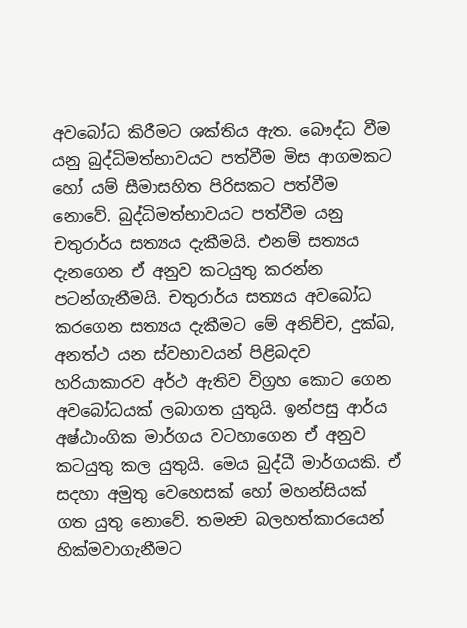අවබෝධ කිරීමට ශක්තිය ඇත. බෞද්ධ වීම යනු බුද්ධිමත්භාවයට පත්වීම මිස ආගමකට හෝ යම් සීමාසහිත පිරිසකට පත්වීම නොවේ. බුද්ධිමත්භාවයට පත්වීම යනු චතුරාර්ය සත්‍යය දැකීමයි. එනම් සත්‍යය දැනගෙන ඒ අනුව කටයුතු කරන්න පටන්ගැනීමයි. චතුරාර්ය සත්‍යය අවබෝධ කරගෙන සත්‍යය දැකීමට මේ අනිච්ච, දුක්ඛ, අනත්ථ යන ස්වභාවයන් පිළිබදව හරියාකාරව අර්ථ ඇතිව විග්‍රහ කොට ගෙන අවබෝධයක් ලබාගත යුතුයි. ඉන්පසු ආර්ය අෂ්ඨාංගික මාර්ගය වටහාගෙන ඒ අනුව කටයුතු කල යුතුයි. මෙය බුද්ධී මාර්ගයකි. ඒ සදහා අමුතු වෙහෙසක් හෝ මහන්සියක් ගත යුතු නොවේ. තමන්‍ව බලහත්කාරයෙන් හික්මවාගැනීමට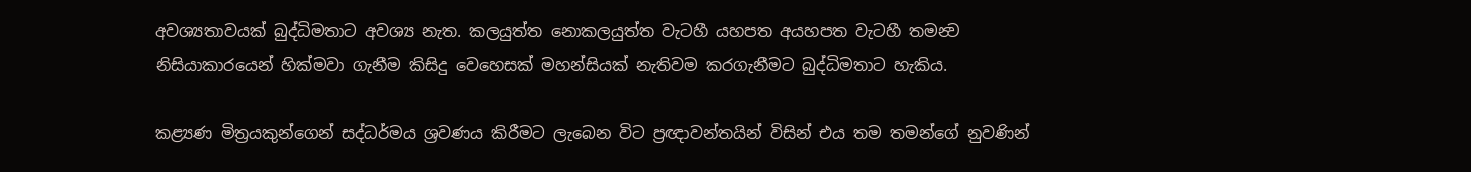අවශ්‍යතාවයක් බුද්ධිමතාට අවශ්‍ය නැත. කලයුත්ත නොකලයුත්ත වැටහී යහපත අයහපත වැටහී තමන්‍ව නිසියාකාරයෙන් හික්මවා ගැනීම කිසිදු වෙහෙසක් මහන්සියක් නැතිවම කරගැනීමට බුද්ධිමතාට හැකිය.

කළ්‍යණ මිත්‍රයකුන්ගෙන් සද්ධර්මය ශ්‍රවණය කිරීමට ලැබෙන විට ප්‍රඥාවන්තයින් විසින් එය තම තමන්ගේ නුවණින්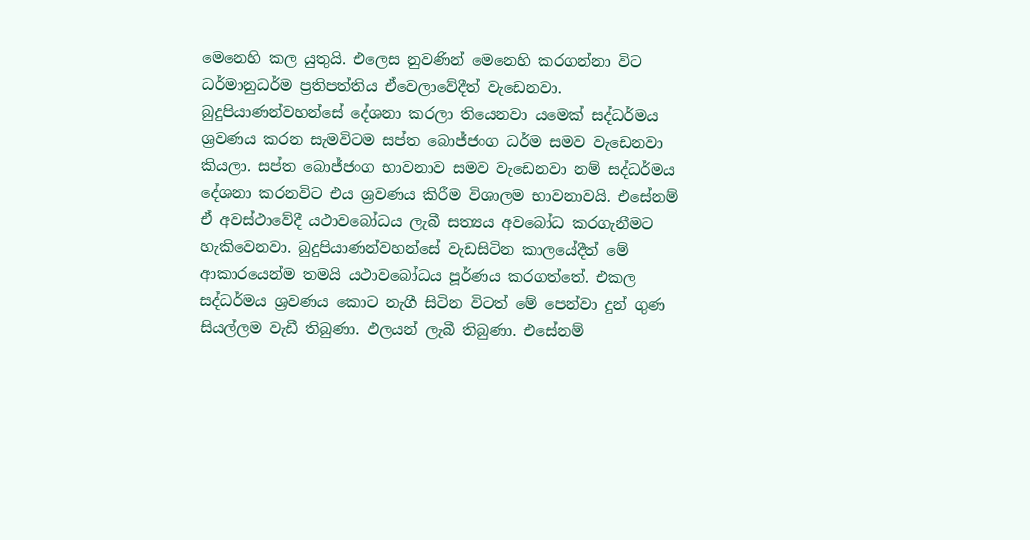මෙනෙහි කල යුතුයි. එලෙස නුවණින් මෙනෙහි කරගන්නා විට ධර්මානුධර්ම ප්‍රතිපත්තිය ඒවෙලාවේදීත් වැඩෙනවා. බුදුපියාණන්වහන්සේ දේශනා කරලා තියෙනවා ‍යමෙක් සද්ධර්මය ශ්‍රවණය කරන සැමවිටම සප්ත බොජ්ජංග ධර්ම සමව වැඩෙනවා කියලා. සප්ත බොජ්ජංග භාවනාව සමව වැ‍ඩෙනවා නම් සද්ධර්මය දේශනා කරනවිට එය ශ්‍රවණය කිරීම විශාලම භාවනාවයි. එසේනම් ඒ අවස්ථාවේදී යථාවබෝධය ලැබී සත්‍යය අවබෝධ කරගැනීමට හැකිවෙනවා. බුදුපියාණන්වහන්සේ වැඩසිටින කාලයේදීත් මේ ආකාරයෙන්ම තමයි යථාවබෝධය පූර්ණය කරගත්තේ. එකල සද්ධර්මය ශ්‍රවණය කොට නැගී සිටින විටත් මේ පෙන්වා දුන් ගුණ සියල්ලම වැඩී තිබුණා. ඵලයන් ලැබී තිබුණා. එසේනම්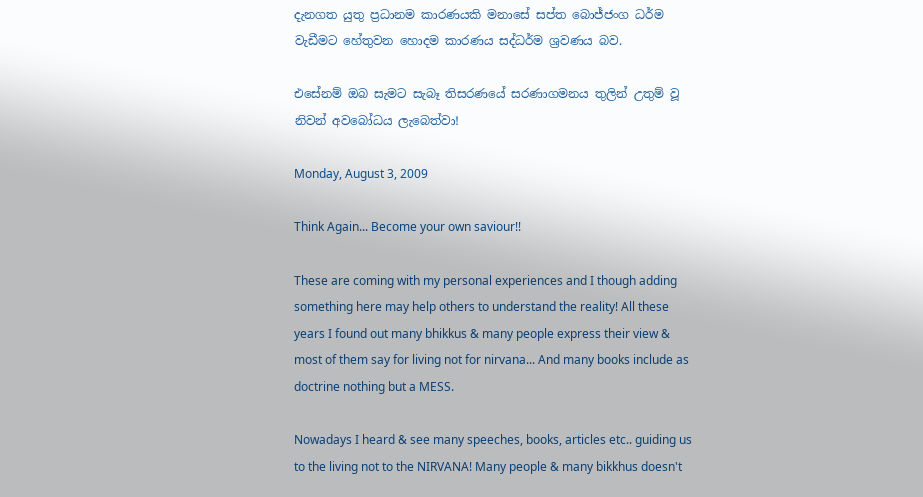දැනගත යුතු ප්‍රධානම කාරණයකි මනාසේ සප්ත බොජ්ජංග ධර්ම වැඩීමට හේතුවන හොදම කාරණය සද්ධර්ම ශ්‍රවණය බව.

එසේනම් ඔබ සැමට සැබෑ තිසරණයේ සරණාගමනය තුලින් උතුම් වූ නිවන් අවබෝධය ලැබෙත්වා!

Monday, August 3, 2009

Think Again... Become your own saviour!!

These are coming with my personal experiences and I though adding something here may help others to understand the reality! All these years I found out many bhikkus & many people express their view & most of them say for living not for nirvana... And many books include as doctrine nothing but a MESS.

Nowadays I heard & see many speeches, books, articles etc.. guiding us to the living not to the NIRVANA! Many people & many bikkhus doesn't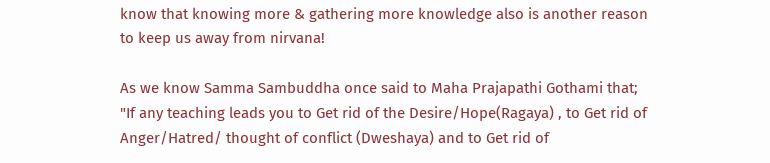know that knowing more & gathering more knowledge also is another reason to keep us away from nirvana!

As we know Samma Sambuddha once said to Maha Prajapathi Gothami that;
"If any teaching leads you to Get rid of the Desire/Hope(Ragaya) , to Get rid of Anger/Hatred/ thought of conflict (Dweshaya) and to Get rid of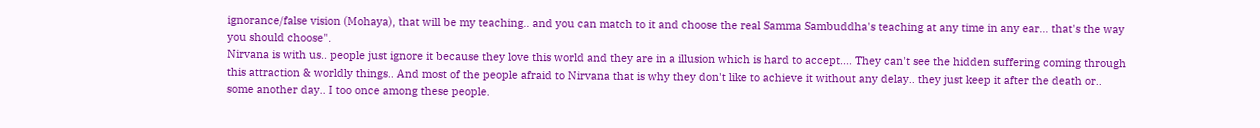ignorance/false vision (Mohaya), that will be my teaching.. and you can match to it and choose the real Samma Sambuddha's teaching at any time in any ear... that's the way you should choose".
Nirvana is with us.. people just ignore it because they love this world and they are in a illusion which is hard to accept.... They can't see the hidden suffering coming through this attraction & worldly things.. And most of the people afraid to Nirvana that is why they don't like to achieve it without any delay.. they just keep it after the death or.. some another day.. I too once among these people.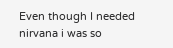Even though I needed nirvana i was so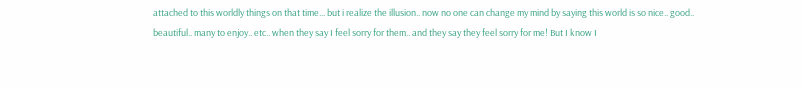attached to this worldly things on that time... but i realize the illusion.. now no one can change my mind by saying this world is so nice.. good.. beautiful.. many to enjoy.. etc.. when they say I feel sorry for them.. and they say they feel sorry for me! But I know I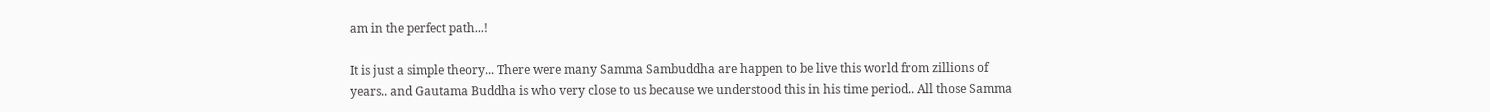am in the perfect path...!

It is just a simple theory... There were many Samma Sambuddha are happen to be live this world from zillions of years.. and Gautama Buddha is who very close to us because we understood this in his time period.. All those Samma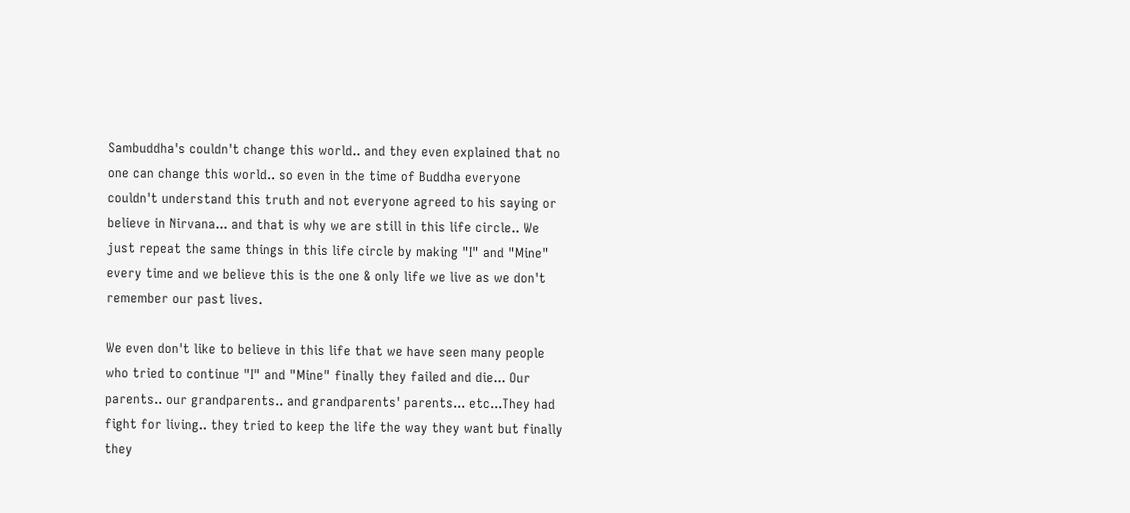Sambuddha's couldn't change this world.. and they even explained that no one can change this world.. so even in the time of Buddha everyone couldn't understand this truth and not everyone agreed to his saying or believe in Nirvana... and that is why we are still in this life circle.. We just repeat the same things in this life circle by making "I" and "Mine" every time and we believe this is the one & only life we live as we don't remember our past lives.

We even don't like to believe in this life that we have seen many people who tried to continue "I" and "Mine" finally they failed and die... Our parents.. our grandparents.. and grandparents' parents... etc...They had fight for living.. they tried to keep the life the way they want but finally they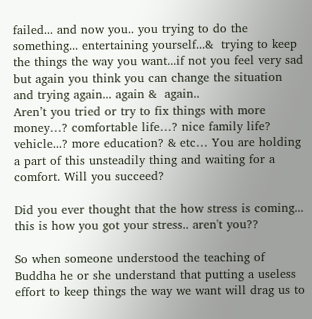failed... and now you.. you trying to do the something... entertaining yourself...&  trying to keep the things the way you want...if not you feel very sad but again you think you can change the situation and trying again... again &  again..
Aren’t you tried or try to fix things with more money…? comfortable life…? nice family life? vehicle...? more education? & etc… You are holding a part of this unsteadily thing and waiting for a comfort. Will you succeed?

Did you ever thought that the how stress is coming... this is how you got your stress.. aren't you??

So when someone understood the teaching of Buddha he or she understand that putting a useless effort to keep things the way we want will drag us to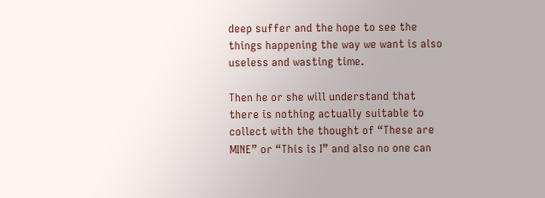deep suffer and the hope to see the things happening the way we want is also useless and wasting time.

Then he or she will understand that there is nothing actually suitable to collect with the thought of “These are MINE” or “This is I” and also no one can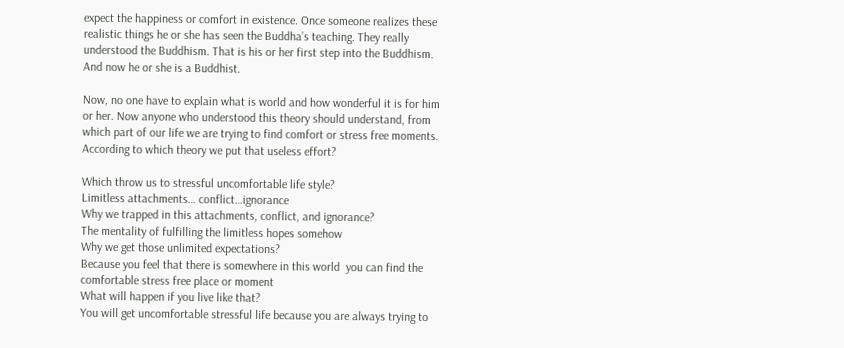expect the happiness or comfort in existence. Once someone realizes these realistic things he or she has seen the Buddha’s teaching. They really understood the Buddhism. That is his or her first step into the Buddhism. And now he or she is a Buddhist.

Now, no one have to explain what is world and how wonderful it is for him or her. Now anyone who understood this theory should understand, from which part of our life we are trying to find comfort or stress free moments. According to which theory we put that useless effort?

Which throw us to stressful uncomfortable life style?
Limitless attachments… conflict…ignorance
Why we trapped in this attachments, conflict, and ignorance?
The mentality of fulfilling the limitless hopes somehow
Why we get those unlimited expectations?
Because you feel that there is somewhere in this world  you can find the comfortable stress free place or moment
What will happen if you live like that?
You will get uncomfortable stressful life because you are always trying to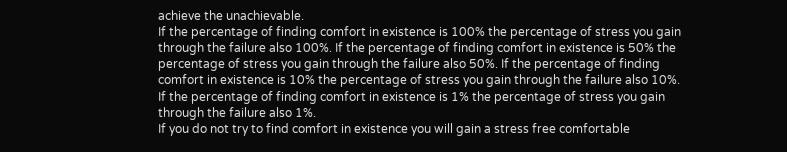achieve the unachievable.
If the percentage of finding comfort in existence is 100% the percentage of stress you gain through the failure also 100%. If the percentage of finding comfort in existence is 50% the percentage of stress you gain through the failure also 50%. If the percentage of finding comfort in existence is 10% the percentage of stress you gain through the failure also 10%. If the percentage of finding comfort in existence is 1% the percentage of stress you gain through the failure also 1%.
If you do not try to find comfort in existence you will gain a stress free comfortable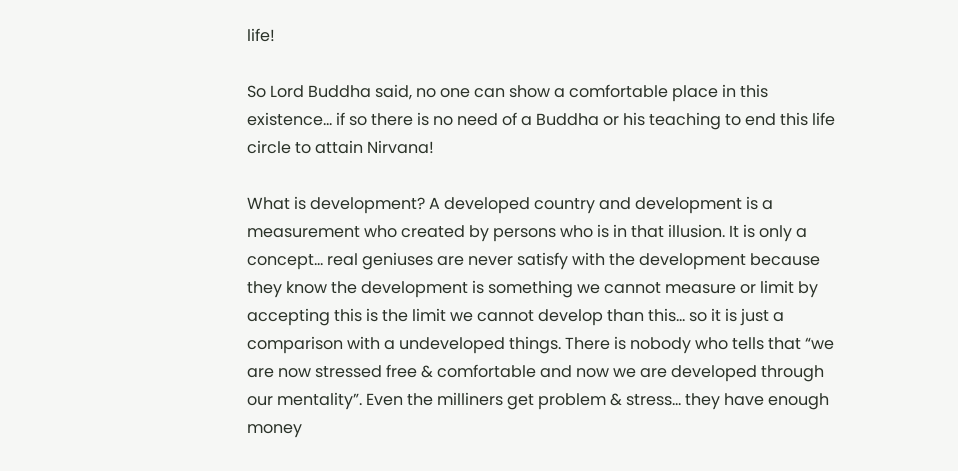life!

So Lord Buddha said, no one can show a comfortable place in this existence... if so there is no need of a Buddha or his teaching to end this life circle to attain Nirvana!

What is development? A developed country and development is a measurement who created by persons who is in that illusion. It is only a concept… real geniuses are never satisfy with the development because they know the development is something we cannot measure or limit by accepting this is the limit we cannot develop than this… so it is just a comparison with a undeveloped things. There is nobody who tells that “we are now stressed free & comfortable and now we are developed through our mentality”. Even the milliners get problem & stress… they have enough money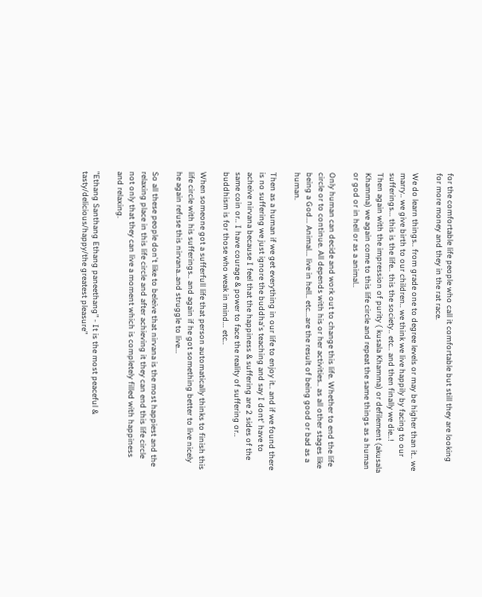for the comfortable life people who call it comfortable but still they are looking for more money and they in the rat race.

We do learn things.. from grade one to degree levels or may be higher than it.. we marry.. we give birth to our children.. we think we live happily by facing to our sufferings... this is the life.. this the society.. etc.. and then finally we die..!
Then again with the impression of purity ( kusala Khamma) or defilement (akusala Khamma) we again come to this life circle and repeat the same things as a human or god or in hell or as a animal..

Only human can decide and work out to change this life. Whether to end the life circle or to continue. All depends with his or her activities.. as all other stages like being a God... Animal... live in hell.. etc...are the result of being good or bad as a human.

Then as a human if we get everything in our life to enjoy it.. and if we found there is no suffering we just ignore the buddha's teaching and say I dont' have to acheive nirvana because I feel that the happiness & suffering are 2 sides of the same coin or.. I have courage & power to face the reality of suffering or.. buddhism is for those who weak in mind... etc..

When someone got a sufferfull life that person automatically thinks to finish this life circle with his sufferings.. and again if he got something better to live nicely he again refuse this nirvana..and struggle to live...

So all these people don't like to beleive that nirvana is the most happiest and the relaxing place in this life circle and after achieving it they can end this life circle not only that they can live a moment which is completely filled with happiness and relaxing.

"Ethang Santhang Ethang paneethang" - It is the most peaceful & tasty/delicious/happy/the greatest pleasure"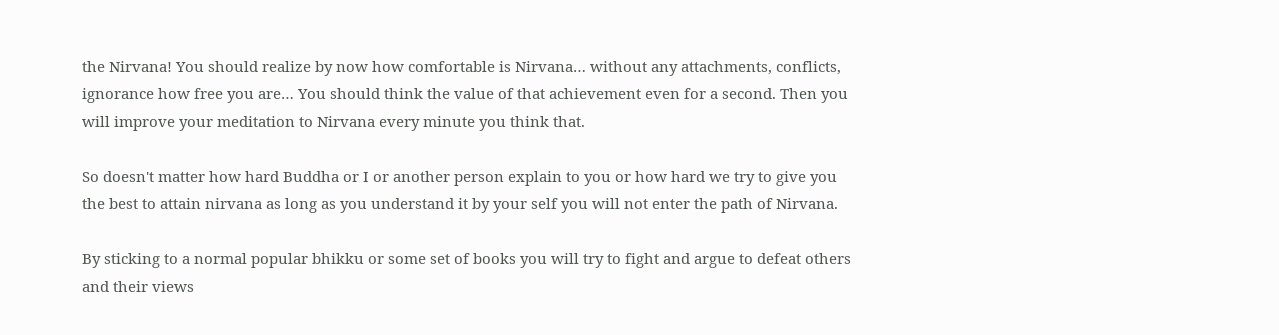the Nirvana! You should realize by now how comfortable is Nirvana… without any attachments, conflicts, ignorance how free you are… You should think the value of that achievement even for a second. Then you will improve your meditation to Nirvana every minute you think that.

So doesn't matter how hard Buddha or I or another person explain to you or how hard we try to give you the best to attain nirvana as long as you understand it by your self you will not enter the path of Nirvana.

By sticking to a normal popular bhikku or some set of books you will try to fight and argue to defeat others and their views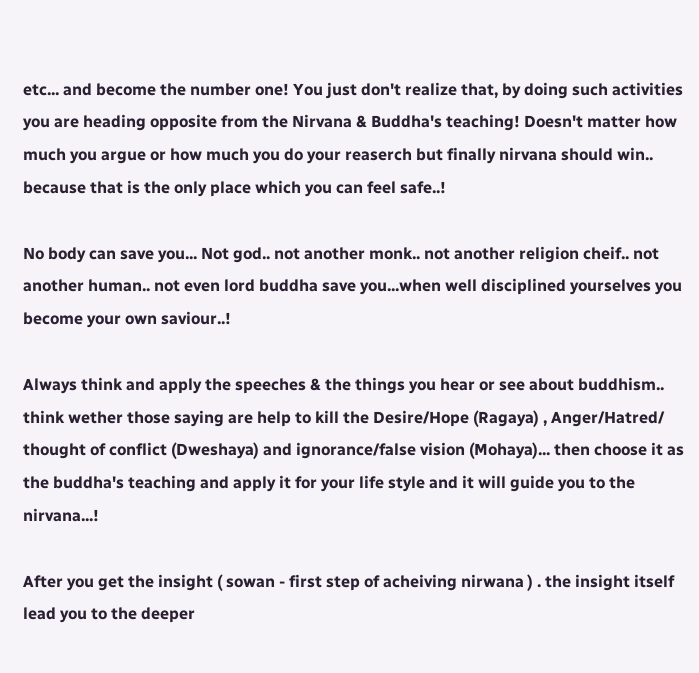etc... and become the number one! You just don't realize that, by doing such activities you are heading opposite from the Nirvana & Buddha's teaching! Doesn't matter how much you argue or how much you do your reaserch but finally nirvana should win.. because that is the only place which you can feel safe..!

No body can save you... Not god.. not another monk.. not another religion cheif.. not another human.. not even lord buddha save you...when well disciplined yourselves you become your own saviour..!

Always think and apply the speeches & the things you hear or see about buddhism.. think wether those saying are help to kill the Desire/Hope (Ragaya) , Anger/Hatred/ thought of conflict (Dweshaya) and ignorance/false vision (Mohaya)... then choose it as the buddha's teaching and apply it for your life style and it will guide you to the nirvana...!

After you get the insight ( sowan - first step of acheiving nirwana ) . the insight itself lead you to the deeper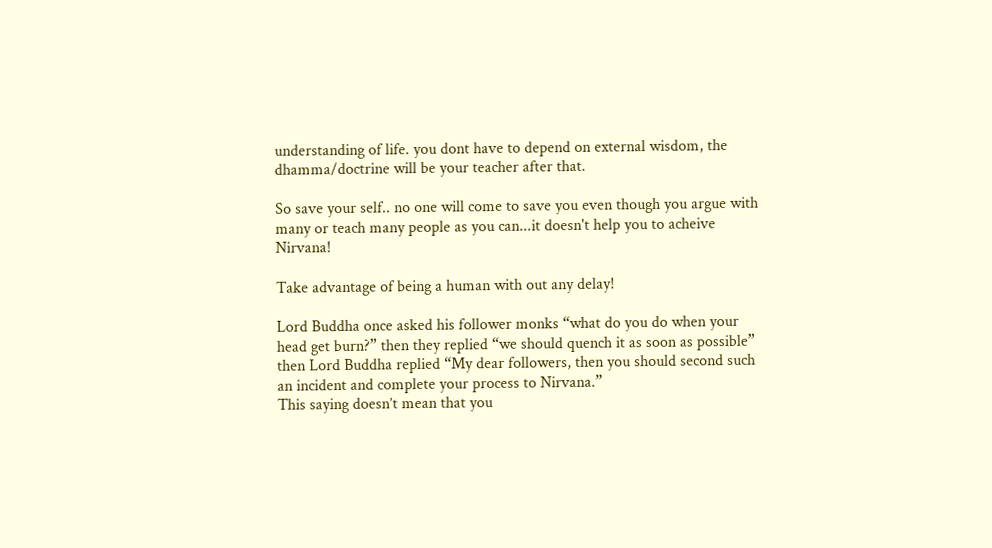understanding of life. you dont have to depend on external wisdom, the dhamma/doctrine will be your teacher after that.

So save your self.. no one will come to save you even though you argue with many or teach many people as you can...it doesn't help you to acheive Nirvana!

Take advantage of being a human with out any delay!

Lord Buddha once asked his follower monks “what do you do when your head get burn?” then they replied “we should quench it as soon as possible” then Lord Buddha replied “My dear followers, then you should second such an incident and complete your process to Nirvana.”
This saying doesn’t mean that you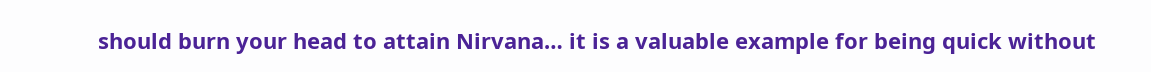should burn your head to attain Nirvana… it is a valuable example for being quick without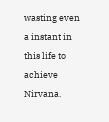wasting even a instant in this life to achieve Nirvana.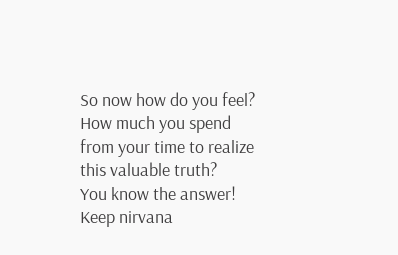So now how do you feel?
How much you spend from your time to realize this valuable truth?
You know the answer!
Keep nirvana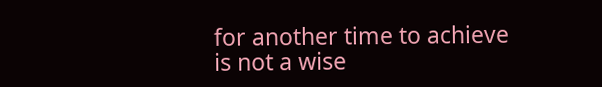for another time to achieve is not a wise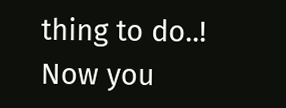thing to do..! Now you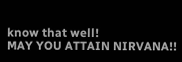know that well!
MAY YOU ATTAIN NIRVANA!!